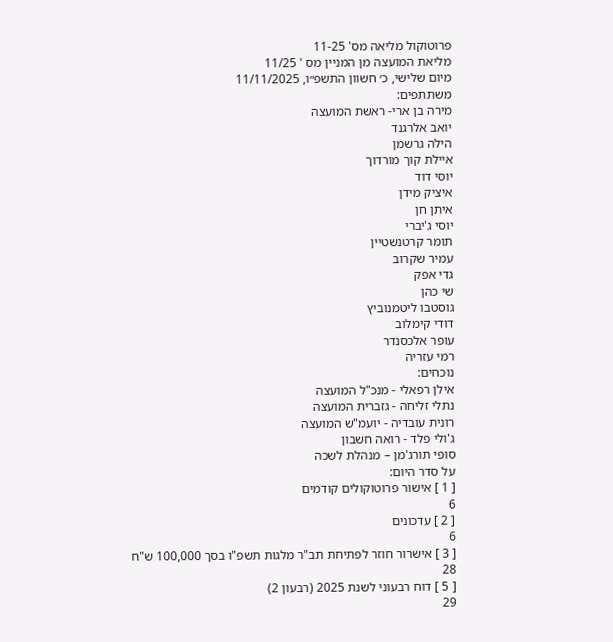פרוטוקול מליאה מס' 11-25
מליאת המועצה מן המניין מס ' 11/25
מיום שלישי, כ׳ חשוון התשפ״ו, 11/11/2025
משתתפים:
מירה בן ארי- ראשת המועצה
יואב אלרגנד
הילה גרשמן
איילת קוך מורדוך
יוסי דוד
איציק מידן
איתן חן
יוסי ג'יברי
תומר קרטנשטיין
עמיר שקרוב
גדי אפק
שי כהן
גוסטבו ליטמנוביץ
דודי קימלוב
עופר אלכסנדר
רמי עזריה
נוכחים:
אילן רפאלי - מנכ"ל המועצה
נתלי זליחה - גזברית המועצה
רונית עובדיה - יועמ"ש המועצה
ג'ולי פלד - רואה חשבון
סופי תורג'מן – מנהלת לשכה
על סדר היום:
[ 1 ] אישור פרוטוקולים קודמים
6
[ 2 ] עדכונים
6
[ 3 ] אישרור חוזר לפתיחת תב"ר מלגות תשפ"ו בסך 100,000 ש"ח
28
[ 5 ] דוח רבעוני לשנת 2025 (רבעון 2)
29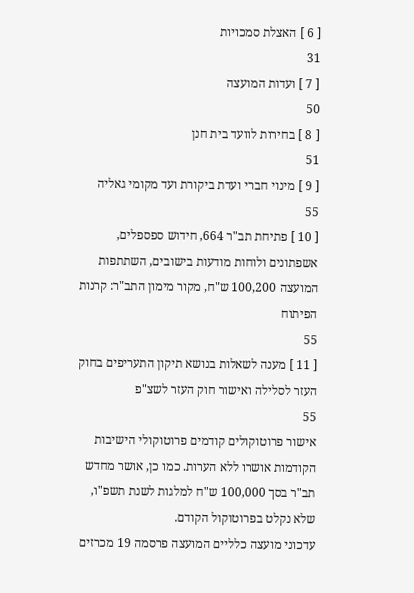[ 6 ] האצלת סמכויות
31
[ 7 ] ועדות המועצה
50
[ 8 ] בחירות לוועד בית חנן
51
[ 9 ] מינוי חברי ועדת ביקורת ועד מקומי גאליה
55
[ 10 ] פתיחת תב"ר 664, חידוש ספספלים, אשפתונים ולוחות מודעות בישובים, השתתפות המועצה 100,200 ש"ח, מקור מימון התב"ר: קרנות הפיתוח
55
[ 11 ] מענה לשאלות בנושא תיקון התעריפים בחוק העזר לסלילה ואישור חוק העזר לשצ"פ
55
אישור פרוטוקולים קודמים פרוטוקולי הישיבות הקודמות אושרו ללא הערות. כמו כן, אושר מחדש תב"ר בסך 100,000 ש"ח למלגות לשנת תשפ"ו, שלא נקלט בפרוטוקול הקודם.
עדכוני מועצה כלליים המועצה פרסמה 19 מכרזים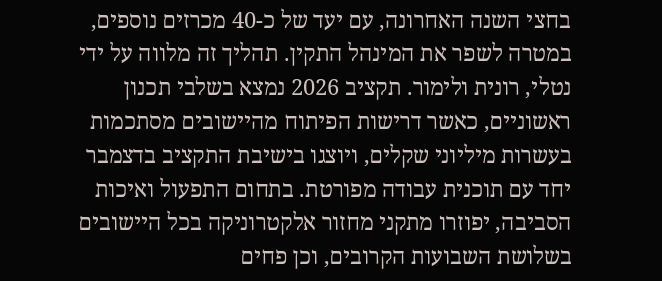בחצי השנה האחרונה, עם יעד של כ-40 מכרזים נוספים, במטרה לשפר את המינהל התקין. תהליך זה מלווה על ידי נטלי, רונית ולימור. תקציב 2026 נמצא בשלבי תכנון ראשוניים, כאשר דרישות הפיתוח מהיישובים מסתכמות בעשרות מיליוני שקלים, ויוצגו בישיבת התקציב בדצמבר יחד עם תוכנית עבודה מפורטת. בתחום התפעול ואיכות הסביבה, יפוזרו מתקני מחזור אלקטרוניקה בכל היישובים בשלושת השבועות הקרובים, וכן פחים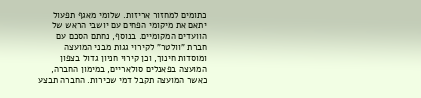כתומים למחזור אריזות. שלומי מאגף תפעול יתאם את מיקומי הפחים עם יושבי הראש של הוועדים המקומיים. בנוסף, נחתם הסכם עם חברת "וולטר" לקירוי גגות מבני המועצה ומוסדות חינוך, וכן קירוי חניון גדול בצפון המועצה בפאנלים סולאריים, במימון החברה, כאשר המועצה תקבל דמי שכירות. החברה תבצע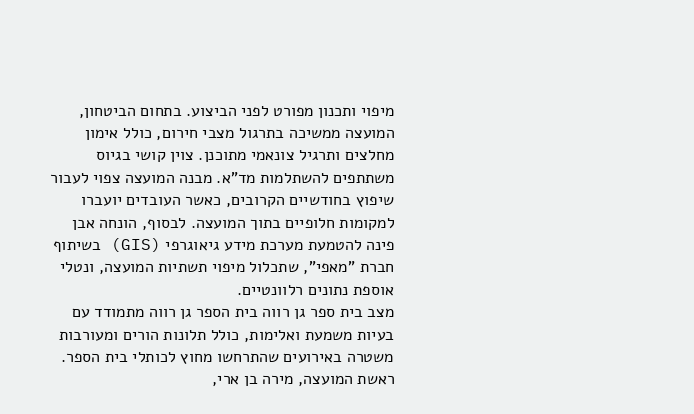מיפוי ותכנון מפורט לפני הביצוע. בתחום הביטחון, המועצה ממשיכה בתרגול מצבי חירום, כולל אימון מחלצים ותרגיל צונאמי מתוכנן. צוין קושי בגיוס משתתפים להשתלמות מד"א. מבנה המועצה צפוי לעבור שיפוץ בחודשיים הקרובים, כאשר העובדים יועברו למקומות חלופיים בתוך המועצה. לבסוף, הונחה אבן פינה להטמעת מערכת מידע גיאוגרפי (GIS) בשיתוף חברת "מאפי", שתכלול מיפוי תשתיות המועצה, ונטלי אוספת נתונים רלוונטיים.
מצב בית ספר גן רווה בית הספר גן רווה מתמודד עם בעיות משמעת ואלימות, כולל תלונות הורים ומעורבות משטרה באירועים שהתרחשו מחוץ לכותלי בית הספר. ראשת המועצה, מירה בן ארי,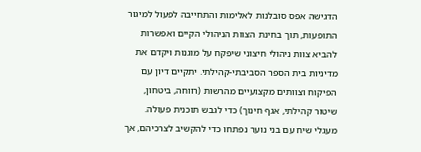הדגישה אפס סובלנות לאלימות והתחייבה לפעול למיגור התופעות, תוך בחינת הצוות הניהולי הקיים ואפשרות להביא צוות ניהולי חיצוני שיפקח על מוגנות ויקדם את מדיניות בית הספר הסביבתי-קהילתי. יתקיים דיון עם הפיקוח וצוותים מקצועיים מהרשות (רווחה, ביטחון, שיטור קהילתי, אגף חינוך) כדי לגבש תוכנית פעולה. מעגלי שיח עם בני נוער נפתחו כדי להקשיב לצרכיהם, אך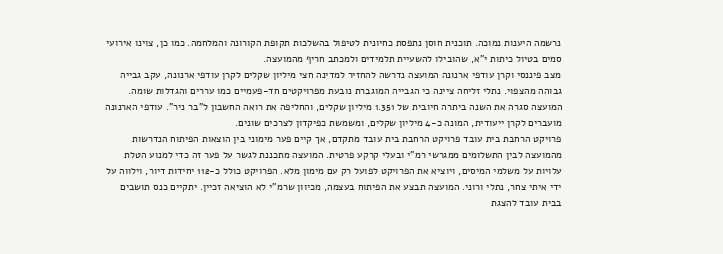נרשמה היענות נמוכה. תוכנית חוסן נתפסת כחיונית לטיפול בהשלכות תקופת הקורונה והמלחמה. כמו כן, צוינו אירועי סמים בטיול כיתות י"א, שהובילו להשעיית תלמידים ולמכתב חריף מהמועצה.
מצב פיננסי וקרן עודפי ארנונה המועצה נדרשה להחזיר למדינה חצי מיליון שקלים לקרן עודפי ארנונה, עקב גבייה גבוהה מהצפוי. נתלי זליחה ציינה כי הגבייה המוגברת נובעת מפרויקטים חד-פעמיים כמו עררים והגדלות שומה. המועצה סגרה את השנה ביתרה חיובית של 1.351 מיליון שקלים, והחליפה את רואה החשבון ל"בר ניר". עודפי הארנונה מועברים לקרן ייעודית, המונה כ-4 מיליון שקלים, ומשמשת כפיקדון לצרכים שונים.
פרויקט הרחבת בית עובד פרויקט הרחבת בית עובד מתקדם, אך קיים פער מימוני בין הוצאות הפיתוח הנדרשות מהמועצה לבין התשלומים ממגרשי רמ"י ובעלי קרקע פרטית. המועצה מתכננת לגשר על פער זה כדי למנוע הטלת עלויות על משלמי המיסים, ויוציא את הפרויקט לפועל רק עם מימון מלא. הפרויקט כולל כ-112 יחידות דיור, וילווה על ידי איתי צחר, נתלי ורוני. המועצה תבצע את הפיתוח בעצמה, מכיוון שרמ"י לא הוציאה זכיין. יתקיים כנס תושבים בבית עובד להצגת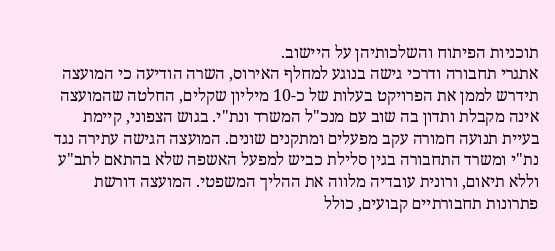תוכניות הפיתוח והשלכותיהן על היישוב.
אתגרי תחבורה ודרכי גישה בנוגע למחלף האירוס, השרה הודיעה כי המועצה תידרש לממן את הפרויקט בעלות של כ-10 מיליון שקלים, החלטה שהמועצה אינה מקבלת ותדון בה שוב עם מנכ"ל המשרד ונת"י. בגוש הצפוני, קיימת בעיית תנועה חמורה עקב מפעלים ומתקנים שונים. המועצה הגישה עתירה נגד נת"י ומשרד התחבורה בגין סלילת כביש למפעל האשפה שלא בהתאם לתב"ע וללא תיאום, ורונית עובדיה מלווה את ההליך המשפטי. המועצה דורשת פתרונות תחבורתיים קבועים, כולל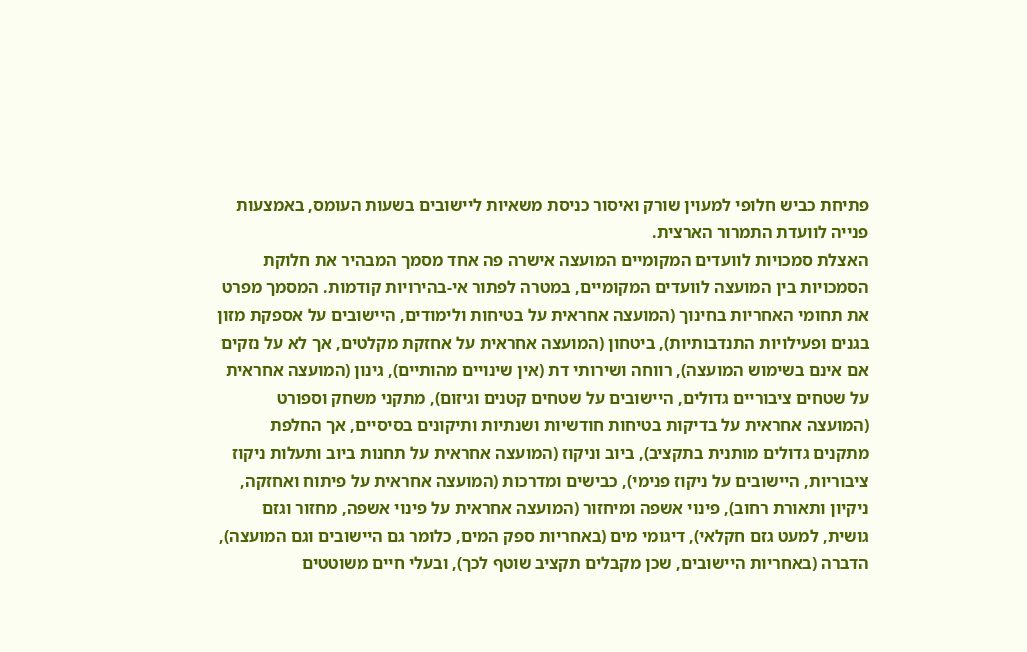פתיחת כביש חלופי למעוין שורק ואיסור כניסת משאיות ליישובים בשעות העומס, באמצעות פנייה לוועדת התמרור הארצית.
האצלת סמכויות לוועדים המקומיים המועצה אישרה פה אחד מסמך המבהיר את חלוקת הסמכויות בין המועצה לוועדים המקומיים, במטרה לפתור אי-בהירויות קודמות. המסמך מפרט את תחומי האחריות בחינוך (המועצה אחראית על בטיחות ולימודים, היישובים על אספקת מזון בגנים ופעילויות התנדבותיות), ביטחון (המועצה אחראית על אחזקת מקלטים, אך לא על נזקים אם אינם בשימוש המועצה), רווחה ושירותי דת (אין שינויים מהותיים), גינון (המועצה אחראית על שטחים ציבוריים גדולים, היישובים על שטחים קטנים וגיזום), מתקני משחק וספורט (המועצה אחראית על בדיקות בטיחות חודשיות ושנתיות ותיקונים בסיסיים, אך החלפת מתקנים גדולים מותנית בתקציב), ביוב וניקוז (המועצה אחראית על תחנות ביוב ותעלות ניקוז ציבוריות, היישובים על ניקוז פנימי), כבישים ומדרכות (המועצה אחראית על פיתוח ואחזקה, ניקיון ותאורת רחוב), פינוי אשפה ומיחזור (המועצה אחראית על פינוי אשפה, מחזור וגזם גושית, למעט גזם חקלאי), דיגומי מים (באחריות ספק המים, כלומר גם היישובים וגם המועצה), הדברה (באחריות היישובים, שכן מקבלים תקציב שוטף לכך), ובעלי חיים משוטטים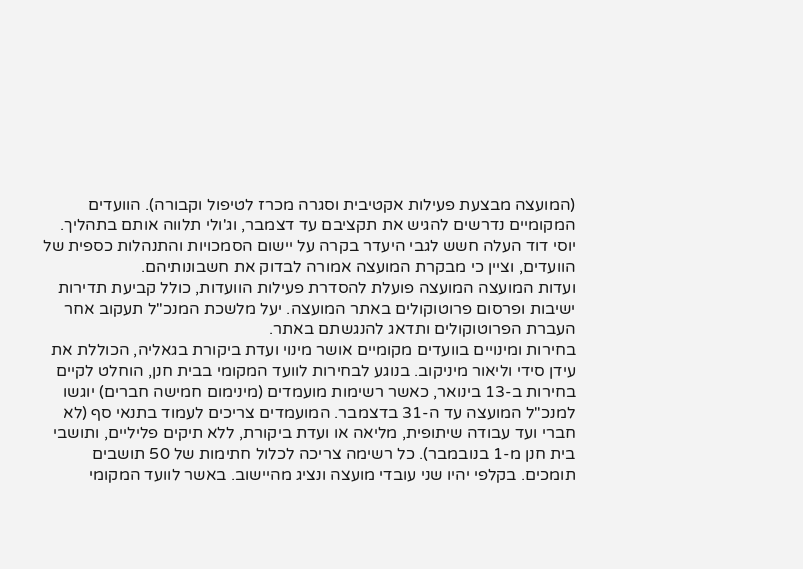(המועצה מבצעת פעילות אקטיבית וסגרה מכרז לטיפול וקבורה). הוועדים המקומיים נדרשים להגיש את תקציבם עד דצמבר, וג'ולי תלווה אותם בתהליך. יוסי דוד העלה חשש לגבי היעדר בקרה על יישום הסמכויות והתנהלות כספית של הוועדים, וציין כי מבקרת המועצה אמורה לבדוק את חשבונותיהם.
ועדות המועצה המועצה פועלת להסדרת פעילות הוועדות, כולל קביעת תדירות ישיבות ופרסום פרוטוקולים באתר המועצה. יעל מלשכת המנכ"ל תעקוב אחר העברת הפרוטוקולים ותדאג להנגשתם באתר.
בחירות ומינויים בוועדים מקומיים אושר מינוי ועדת ביקורת בגאליה, הכוללת את עידן סידי וליאור מיניקוב. בנוגע לבחירות לוועד המקומי בבית חנן, הוחלט לקיים בחירות ב-13 בינואר, כאשר רשימות מועמדים (מינימום חמישה חברים) יוגשו למנכ"ל המועצה עד ה-31 בדצמבר. המועמדים צריכים לעמוד בתנאי סף (לא חברי ועד עבודה שיתופית, מליאה או ועדת ביקורת, ללא תיקים פליליים, ותושבי בית חנן מ-1 בנובמבר). כל רשימה צריכה לכלול חתימות של 50 תושבים תומכים. בקלפי יהיו שני עובדי מועצה ונציג מהיישוב. באשר לוועד המקומי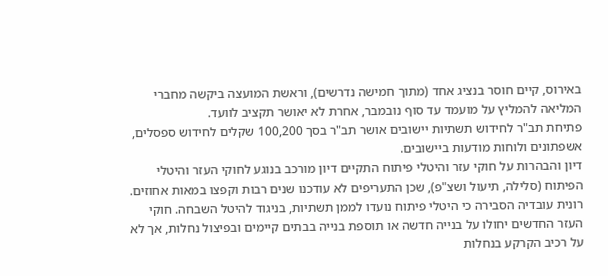באירוס, קיים חוסר בנציג אחד (מתוך חמישה נדרשים), וראשת המועצה ביקשה מחברי המליאה להמליץ על מועמד עד סוף נובמבר, אחרת לא יאושר תקציב לוועד.
פתיחת תב"ר לחידוש תשתיות יישובים אושר תב"ר בסך 100,200 שקלים לחידוש ספסלים, אשפתונים ולוחות מודעות ביישובים.
דיון והבהרות על חוקי עזר והיטלי פיתוח התקיים דיון מורכב בנוגע לחוקי העזר והיטלי הפיתוח (סלילה, תיעול ושצ"פ), שכן התעריפים לא עודכנו שנים רבות וקפצו במאות אחוזים. רונית עובדיה הסבירה כי היטלי פיתוח נועדו לממן תשתיות, בניגוד להיטל השבחה. חוקי העזר החדשים יחולו על בנייה חדשה או תוספת בנייה בבתים קיימים ובפיצול נחלות, אך לא על רכיב הקרקע בנחלות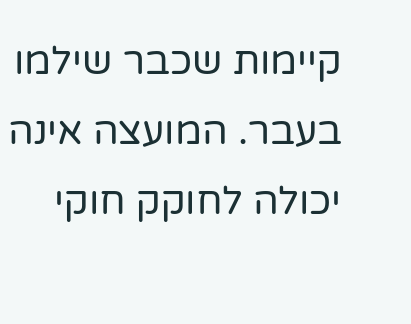קיימות שכבר שילמו בעבר. המועצה אינה יכולה לחוקק חוקי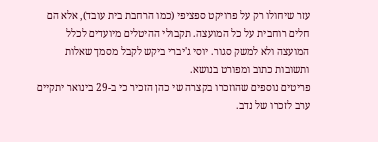עזר שיחולו רק על פרויקט ספציפי (כמו הרחבת בית עובד), אלא הם חלים רוחבית על כל המועצה. תקבולי ההיטלים מיועדים לכלל המועצה ולא למשק סגור. יוסי ג'יברי ביקש לקבל מסמך שאלות ותשובות כתוב ומפורט בנושא.
פריטים נוספים שהוזכרו בקצרה שי כהן הזכיר כי ב-29 בינואר יתקיים ערב לזכרו של נדב.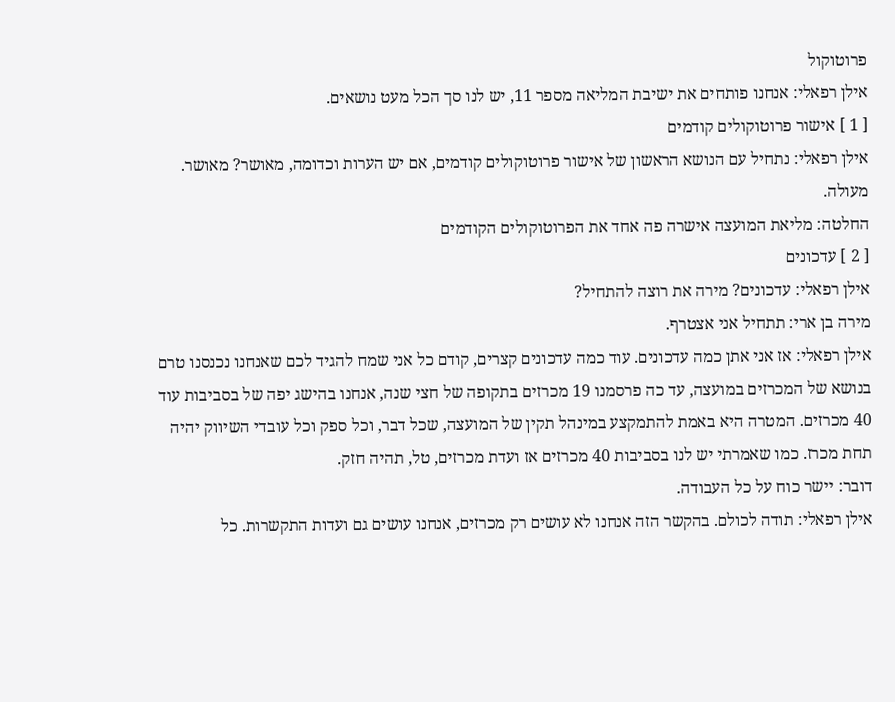פרוטוקול
אילן רפאלי: אנחנו פותחים את ישיבת המליאה מספר 11, יש לנו סך הכל מעט נושאים.
[ 1 ] אישור פרוטוקולים קודמים
אילן רפאלי: נתחיל עם הנושא הראשון של אישור פרוטוקולים קודמים, אם יש הערות וכדומה, מאושר? מאושר. מעולה.
החלטה: מליאת המועצה אישרה פה אחד את הפרוטוקולים הקודמים
[ 2 ] עדכונים
אילן רפאלי: עדכונים? מירה את רוצה להתחיל?
מירה בן ארי: תתחיל אני אצטרף.
אילן רפאלי: אז אני אתן כמה עדכונים. עוד כמה עדכונים קצרים, קודם כל אני שמח להגיד לכם שאנחנו נכנסנו טרם בנושא של המכרזים במועצה, עד כה פרסמנו 19 מכרזים בתקופה של חצי שנה, אנחנו בהישג יפה של בסביבות עוד 40 מכרזים. המטרה היא באמת להתמקצע במינהל תקין של המועצה, שכל דבר, וכל ספק וכל עובדי השיווק יהיה תחת מכרז. כמו שאמרתי יש לנו בסביבות 40 מכרזים אז ועדת מכרזים, טל, תהיה חזק.
דובר: יישר כוח על כל העבודה.
אילן רפאלי: תודה לכולם. בהקשר הזה אנחנו לא עושים רק מכרזים, אנחנו עושים גם ועדות התקשרות. כל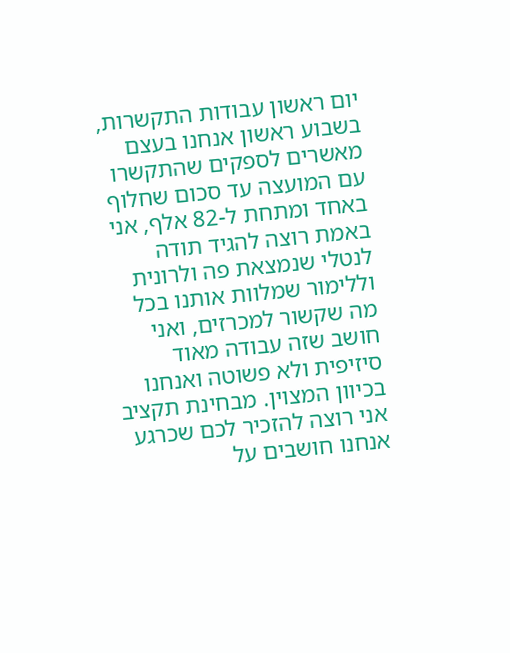יום ראשון עבודות התקשרות, בשבוע ראשון אנחנו בעצם מאשרים לספקים שהתקשרו עם המועצה עד סכום שחלוף באחד ומתחת ל-82 אלף, אני באמת רוצה להגיד תודה לנטלי שנמצאת פה ולרונית וללימור שמלוות אותנו בכל מה שקשור למכרזים, ואני חושב שזה עבודה מאוד סיזיפית ולא פשוטה ואנחנו בכיוון המצוין. מבחינת תקציב אני רוצה להזכיר לכם שכרגע אנחנו חושבים על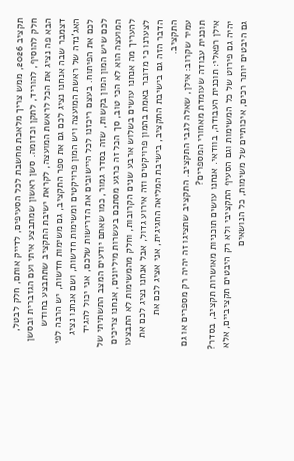תקציב 2026, ממש צריך מלאכת מחשבת לכל הסעיפים, לדייק אותם, חלק לבטל, חלק להוסיף, להוריד, לתקן וכדומה. סשן ראשון שמתבצע איתי ועם הגזברית ובסשן הבא פה נציג את הכל לראשת המועצה, לקראת ישיבת התקציב שתתבצע בחודש דצמבר שבה אנחנו נציג לכם גם את ספר התקציב, גם משימות חדשות, יש הרבה לפי האג'נדה של ראשת המועצה ויש המון פרויקטים ומשימות חדשות, ושם אנחנו נציג לכם את הפיתוח. בעצם ריכזנו לכל היישובים את הדרישות שלכם, אני יכול להגיד לכם שיש המון המון בקשות, שזה בסדר גמור, כמו שאתם יודעים המצב התשתיתי של המועצה הוא לא הכי טוב, סך הכל זה כרגע מסתכם בעשרות מיליונים, אנחנו צריכים להעריך מה אנחנו עושים בשלוש ארבע שנים הקרובות, וחלק מהמשימות לא התבצעו לצערנו כי מדובר באמת בהמון פרויקטים וזה אירוע גדול, אבל אנחנו נציג לכם את הדבר הזה גם בישיבת התקציב, בישיבת המליאה החגיגית, אני אציג לכם את התקציב.
עמיר שקרוב: אילן, שאלה לגבי התקציב. התקציב שתציגו זה יהיה רק מספרים או גם תוכנית עבודה שעומדת מאחורי המספרים?
אילן רפאלי: תוכנית העבודה, בוודאי. אנחנו עושים תוכניות מאושרות תקציב, בסדר? יהיה גם פירוט של כל המשימות וגם הסעיף התקציבי ולא רק היבטים תקציביים, אלא גם היבטים יותר רכים, איכותיים של משימות, כל הנושאים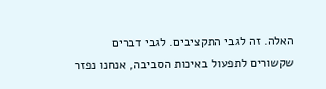האלה. זה לגבי התקציבים. לגבי דברים שקשורים לתפעול באיכות הסביבה, אנחנו נפזר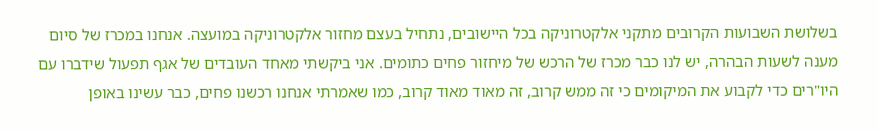בשלושת השבועות הקרובים מתקני אלקטרוניקה בכל היישובים, נתחיל בעצם מחזור אלקטרוניקה במועצה. אנחנו במכרז של סיום מענה לשעות הבהרה, יש לנו כבר מכרז של הרכש של מיחזור פחים כתומים. אני ביקשתי מאחד העובדים של אגף תפעול שידברו עם היו"רים כדי לקבוע את המיקומים כי זה ממש קרוב, זה מאוד מאוד קרוב, כמו שאמרתי אנחנו רכשנו פחים, כבר עשינו באופן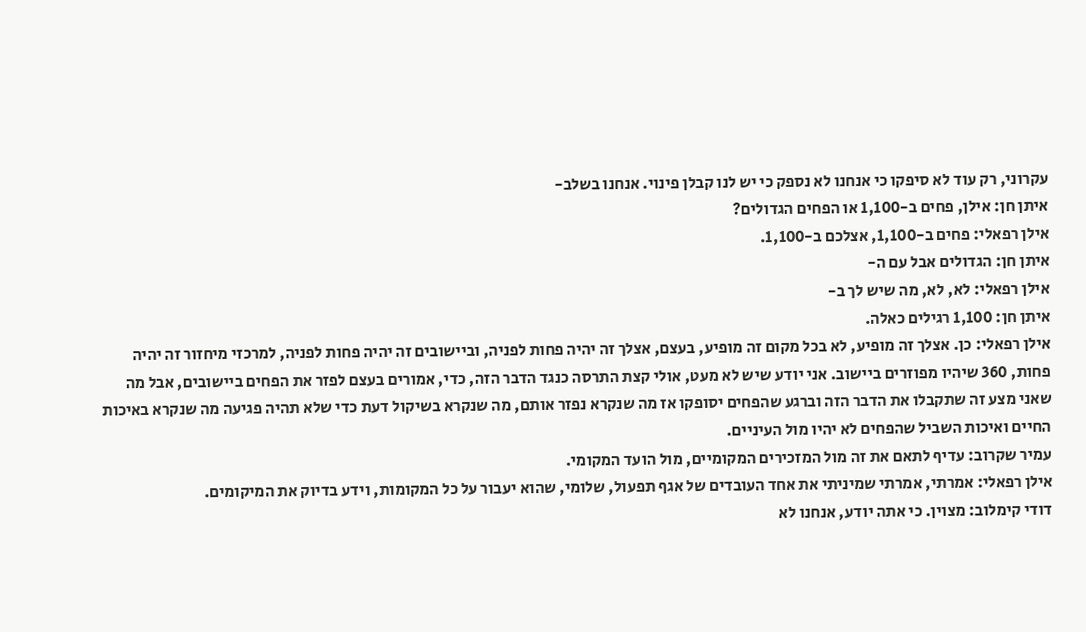עקרוני, רק עוד לא סיפקו כי אנחנו לא נספק כי יש לנו קבלן פינוי. אנחנו בשלב-
איתן חן: אילן, פחים ב-1,100 או הפחים הגדולים?
אילן רפאלי: פחים ב-1,100, אצלכם ב-1,100.
איתן חן: הגדולים אבל עם ה-
אילן רפאלי: לא, לא, מה שיש לך ב-
איתן חן: 1,100 רגילים כאלה.
אילן רפאלי: כן. אצלך זה מופיע, לא בכל מקום זה מופיע, בעצם, אצלך זה יהיה פחות לפניה, וביישובים זה יהיה פחות לפניה, למרכזי מיחזור זה יהיה פחות, 360 שיהיו מפוזרים ביישוב. אני יודע שיש לא מעט, אולי קצת התרסה כנגד הדבר הזה, כדי, אמורים בעצם לפזר את הפחים ביישובים, אבל מה שאני מצע זה שתקבלו את הדבר הזה וברגע שהפחים יסופקו אז מה שנקרא נפזר אותם, מה שנקרא בשיקול דעת כדי שלא תהיה פגיעה מה שנקרא באיכות החיים ואיכות השביל שהפחים לא יהיו מול העיניים.
עמיר שקרוב: עדיף לתאם את זה מול המזכירים המקומיים, מול הועד המקומי.
אילן רפאלי: אמרתי, אמרתי שמיניתי את אחד העובדים של אגף תפעול, שלומי, שהוא יעבור על כל המקומות, וידע בדיוק את המיקומים.
דודי קימלוב: מצוין. כי אתה יודע, אנחנו לא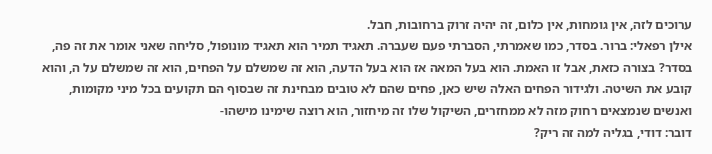ערוכים לזה, אין גומחות, אין כלום, זה יהיה זרוק ברחובות, חבל.
אילן רפאלי: ברור. בסדר, כמו שאמרתי, הסברתי פעם שעברה. תאגיד תמיר הוא תאגיד מונופול, סליחה שאני אומר את זה פה, בסדר? בצורה כזאת, אבל זו האמת. הוא בעל המאה אז הוא בעל הדעה, הוא זה שמשלם על הפחים, הוא זה שמשלם על ה, והוא קובע את השיטה. ולגידור הפחים האלה שיש כאן, פחים שהם לא טובים מבחינת זה שבסוף הם תקועים בכל מיני מקומות, ואנשים שנמצאים רחוק מזה לא ממחזרים, השיקול שלו זה מיחזור, הוא רוצה שימינו מישהו-
דובר: דודי, בגליה למה זה ריק?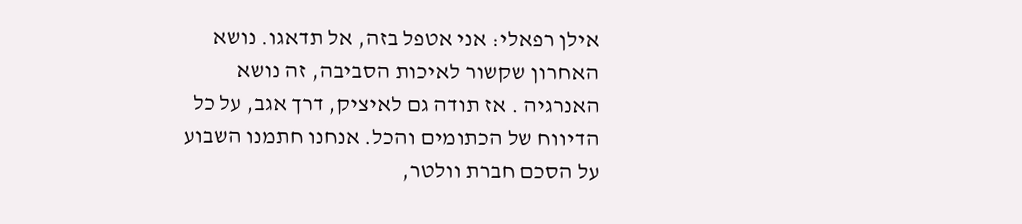אילן רפאלי: אני אטפל בזה, אל תדאגו. נושא האחרון שקשור לאיכות הסביבה, זה נושא האנרגיה . אז תודה גם לאיציק, דרך אגב, על כל הדיווח של הכתומים והכל. אנחנו חתמנו השבוע על הסכם חברת וולטר,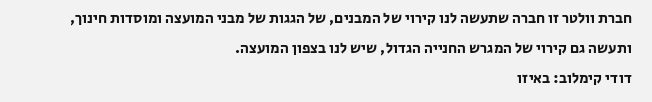חברת וולטר זו חברה שתעשה לנו קירוי של המבנים, של הגגות של מבני המועצה ומוסדות חינוך, ותעשה גם קירוי של המגרש החנייה הגדול, שיש לנו בצפון המועצה.
דודי קימלוב: באיזו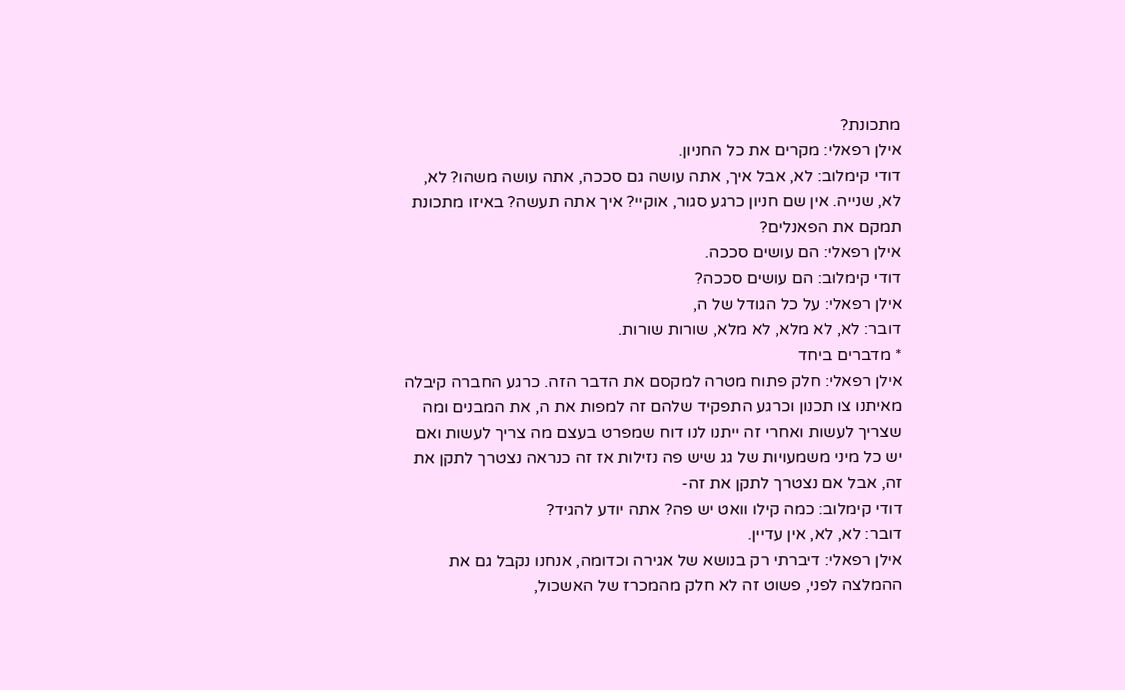מתכונת?
אילן רפאלי: מקרים את כל החניון.
דודי קימלוב: לא, אבל איך, אתה עושה גם סככה, אתה עושה משהו? לא, לא, שנייה. אין שם חניון כרגע סגור, אוקיי? איך אתה תעשה? באיזו מתכונת תמקם את הפאנלים?
אילן רפאלי: הם עושים סככה.
דודי קימלוב: הם עושים סככה?
אילן רפאלי: על כל הגודל של ה,
דובר: לא, לא מלא, לא מלא, שורות שורות.
* מדברים ביחד
אילן רפאלי: חלק פתוח מטרה למקסם את הדבר הזה. כרגע החברה קיבלה מאיתנו צו תכנון וכרגע התפקיד שלהם זה למפות את ה, את המבנים ומה שצריך לעשות ואחרי זה ייתנו לנו דוח שמפרט בעצם מה צריך לעשות ואם יש כל מיני משמעויות של גג שיש פה נזילות אז זה כנראה נצטרך לתקן את זה, אבל אם נצטרך לתקן את זה-
דודי קימלוב: כמה קילו וואט יש פה? אתה יודע להגיד?
דובר: לא, לא, אין עדיין.
אילן רפאלי: דיברתי רק בנושא של אגירה וכדומה, אנחנו נקבל גם את ההמלצה לפני, פשוט זה לא חלק מהמכרז של האשכול,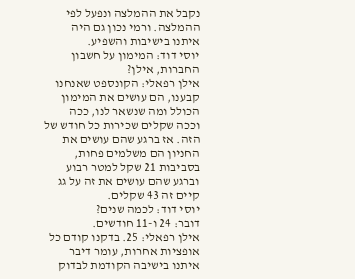נקבל את ההמלצה ונפעל לפי ההמלצה. ורמי נכון גם היה איתנו בישיבות והשפיע.
יוסי דוד: המימון על חשבון החברות, אילן?
אילן רפאלי: הקונספט שאנחנו קבענו, הם עושים את המימון הכולל ומה שנשאר לנו, ככה וככה שקלים שכירות כל חודש של הזה. אז ברגע שהם עושים את החניון הם משלמים פחות, בסביבות 21 שקל למטר רבוע וברגע שהם עושים את זה על גג קיים זה 43 שקלים.
יוסי דוד: לכמה שנים?
דובר: 24 ו-11 חודשים.
אילן רפאלי: 25. בדקנו קודם כל אופציות אחרות, עומר דיבר איתנו בישיבה הקודמת לבדוק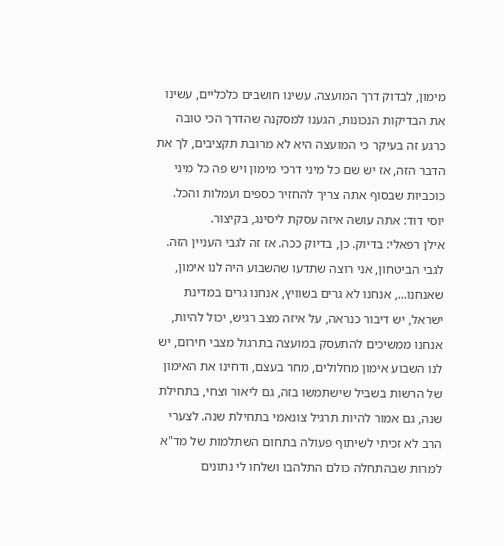מימון, לבדוק דרך המועצה. עשינו חושבים כלכליים, עשינו את הבדיקות הנכונות, הגענו למסקנה שהדרך הכי טובה כרגע זה בעיקר כי המועצה היא לא מרובת תקציבים, לך את הדבר הזה, אז יש שם כל מיני דרכי מימון ויש פה כל מיני כוכביות שבסוף אתה צריך להחזיר כספים ועמלות והכל.
יוסי דוד: אתה עושה איזה עסקת ליסינג, בקיצור.
אילן רפאלי: בדיוק. כן, בדיוק ככה. אז זה לגבי העניין הזה. לגבי הביטחון, אני רוצה שתדעו שהשבוע היה לנו אימון, שאנחנו..., אנחנו לא גרים בשוויץ, אנחנו גרים במדינת ישראל, יש דיבור כנראה, על איזה מצב רגיש, יכול להיות, אנחנו ממשיכים להתעסק במועצה בתרגול מצבי חירום, יש לנו השבוע אימון מחלולים, מחר בעצם, ודחינו את האימון של הרשות בשביל שישתמשו בזה, גם ליאור וצחי, בתחילת שנה, גם אמור להיות תרגיל צונאמי בתחילת שנה. לצערי הרב לא זכיתי לשיתוף פעולה בתחום השתלמות של מד"א למרות שבהתחלה כולם התלהבו ושלחו לי נתונים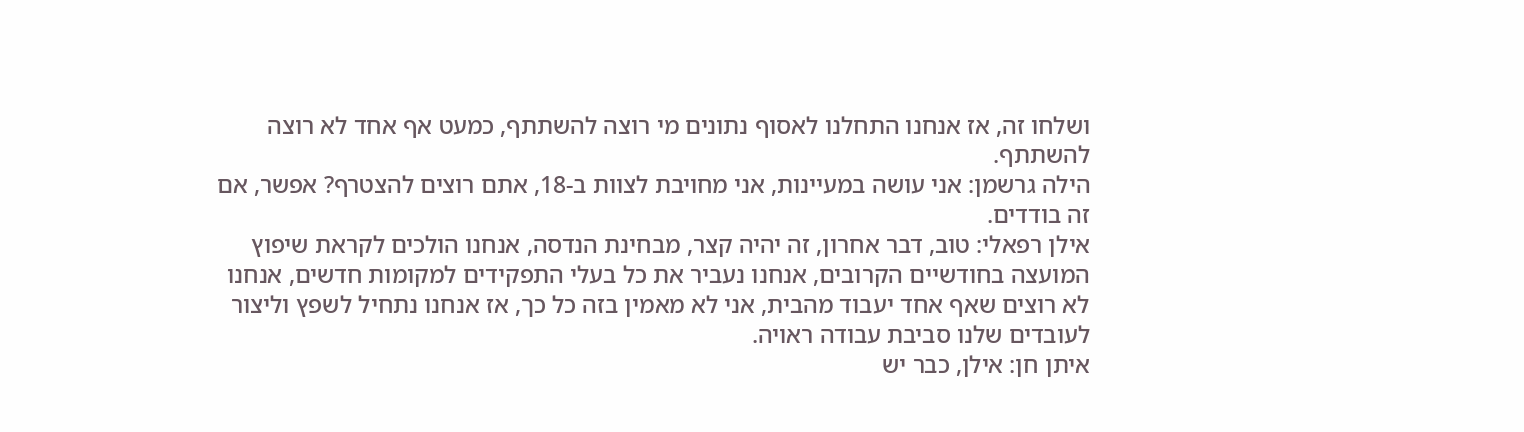ושלחו זה, אז אנחנו התחלנו לאסוף נתונים מי רוצה להשתתף, כמעט אף אחד לא רוצה להשתתף.
הילה גרשמן: אני עושה במעיינות, אני מחויבת לצוות ב-18, אתם רוצים להצטרף? אפשר, אם זה בודדים.
אילן רפאלי: טוב, דבר אחרון, זה יהיה קצר, מבחינת הנדסה, אנחנו הולכים לקראת שיפוץ המועצה בחודשיים הקרובים, אנחנו נעביר את כל בעלי התפקידים למקומות חדשים, אנחנו לא רוצים שאף אחד יעבוד מהבית, אני לא מאמין בזה כל כך, אז אנחנו נתחיל לשפץ וליצור לעובדים שלנו סביבת עבודה ראויה.
איתן חן: אילן, כבר יש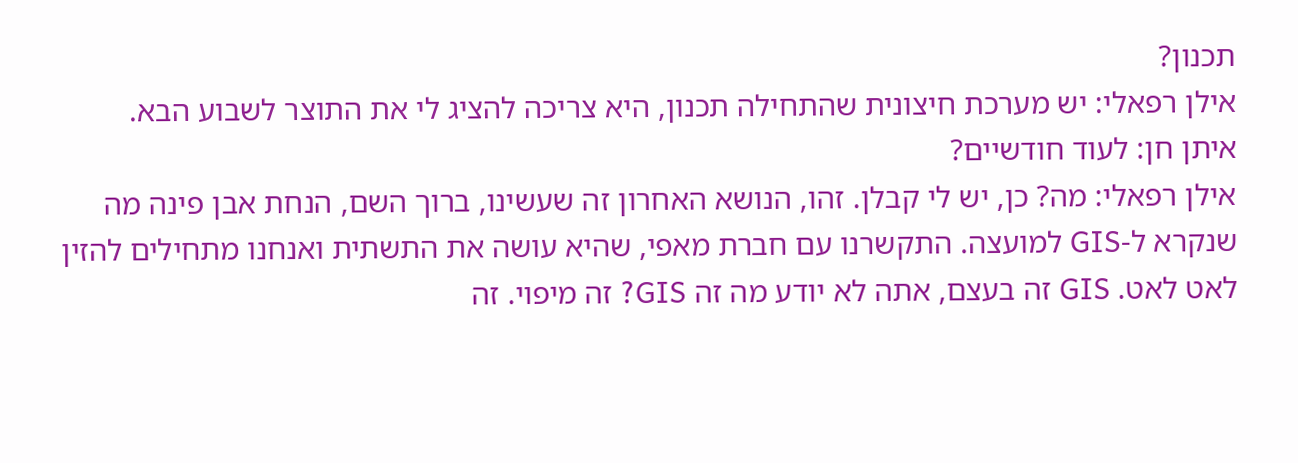תכנון?
אילן רפאלי: יש מערכת חיצונית שהתחילה תכנון, היא צריכה להציג לי את התוצר לשבוע הבא.
איתן חן: לעוד חודשיים?
אילן רפאלי: מה? כן, יש לי קבלן. זהו, הנושא האחרון זה שעשינו, ברוך השם, הנחת אבן פינה מה שנקרא ל-GIS למועצה. התקשרנו עם חברת מאפי, שהיא עושה את התשתית ואנחנו מתחילים להזין לאט לאט. GIS זה בעצם, אתה לא יודע מה זה GIS? זה מיפוי. זה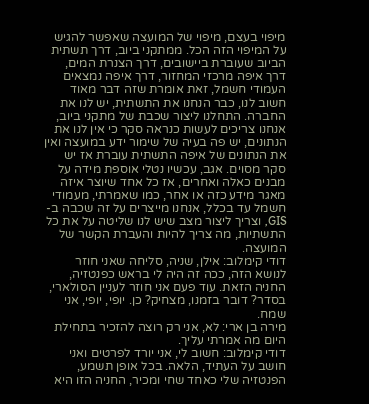מיפוי בעצם, מיפוי של המועצה שאפשר להגיש על המיפוי הזה הכל. ממתקני ביוב, דרך תשתית הביוב שעוברת ביישובים, דרך הצנרת המים, דרך איפה מרכזי המחזור, דרך איפה נמצאים העמודי חשמל, זאת אומרת שזה דבר מאוד חשוב לנו, כבר הנחנו את התשתית, יש לנו את החברה. התחלנו ליצור שכבת של מתקני ביוב, אנחנו צריכים לעשות כנראה סקר כי אין לנו את הנתונים, יש פה בעיה של שימור ידע במועצה ואין את הנתונים של איפה התשתית עוברת אז יש סקר מסוים. אגב, עכשיו נטלי אוספת מידה על מבנים כאלה ואחרים, אז כל אחד שיוצר איזה מאגר מידע כזה או אחר, כמו שאמרתי, מעמודי חשמל עד בכלל, אנחנו מייצרים על זה שכבה ב-GIS, וצריך ליצור מצב שיש לנו שליטה על את כל התשתיות, מה צריך להיות והעברת הקשר של המועצה.
דודי קימלוב: אילן, שניה, סליחה שאני חוזר לנושא הזה, ככה זה היה לי בראש כפנטזיה, החניה הזאת. עוד פעם אני חוזר לעניין הסולארי, בסדר? דובר בזמנו, מצחיק? כן. יופי, יופי, אני שמח.
מירה בן ארי: לא, אני רק רוצה להזכיר בתחילת היום מה אמרתי עליך.
דודי קימלוב: חשוב לי, אני יורד לפרטים ואני חושב על העתיד, הלאה. בכל אופן תשמע, הפנטזיה שלי כאחד שחי ומכיר, החניה הזו היא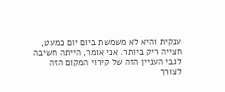ענקית והיא לא משמשת ביום יום כמעט, חצייה ריק ביותר. אני אומר, הייתה חשיבה לגבי העניין הזה של קירוי המקום הזה לצורך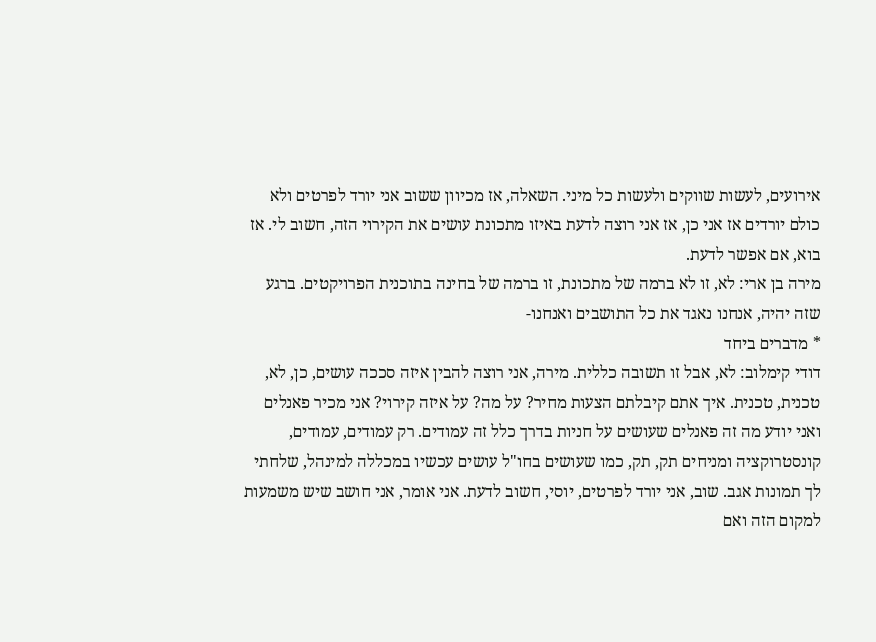אירועים, לעשות שווקים ולעשות כל מיני. השאלה, אז מכיוון ששוב אני יורד לפרטים ולא כולם יורדים אז אני כן, אז אני רוצה לדעת באיזו מתכונת עושים את הקירוי הזה, חשוב לי. אז בוא, אם אפשר לדעת.
מירה בן ארי: לא, זו לא ברמה של מתכונת, זו ברמה של בחינה בתוכנית הפרויקטים. ברגע שזה יהיה, אנחנו נאגד את כל התושבים ואנחנו-
* מדברים ביחד
דודי קימלוב: לא, אבל זו תשובה כללית. מירה, אני רוצה להבין איזה סככה עושים, כן, לא, טכנית, טכנית. איך אתם קיבלתם הצעות מחיר? על מה? על איזה קירוי? אני מכיר פאנלים ואני יודע מה זה פאנלים שעושים על חניות בדרך כלל זה עמודים. רק עמודים, עמודים, קונסטרוקציה ומניחים תק, תק, כמו שעושים בחו"ל עושים עכשיו במכללה למינהל, שלחתי לך תמונות אגב. שוב, אני יורד לפרטים, יוסי, חשוב לדעת. אני אומר, אני חושב שיש משמעות למקום הזה ואם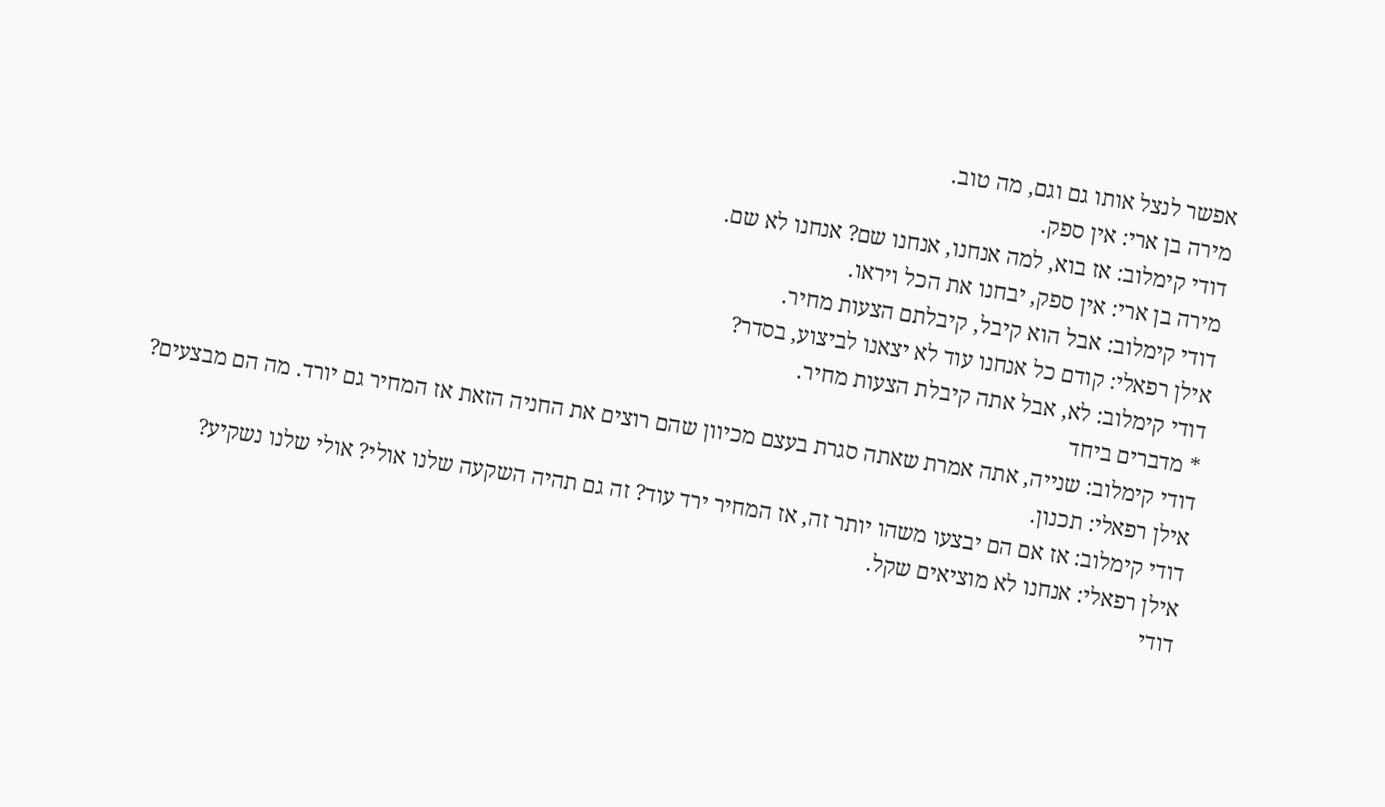אפשר לנצל אותו גם וגם, מה טוב.
מירה בן ארי: אין ספק.
דודי קימלוב: אז בוא, למה אנחנו, אנחנו שם? אנחנו לא שם.
מירה בן ארי: אין ספק, יבחנו את הכל ויראו.
דודי קימלוב: אבל הוא קיבל, קיבלתם הצעות מחיר.
אילן רפאלי: קודם כל אנחנו עוד לא יצאנו לביצוע, בסדר?
דודי קימלוב: לא, אבל אתה קיבלת הצעות מחיר.
* מדברים ביחד
דודי קימלוב: שנייה, אתה אמרת שאתה סגרת בעצם מכיוון שהם רוצים את החניה הזאת אז המחיר גם יורד. מה הם מבצעים?
אילן רפאלי: תכנון.
דודי קימלוב: אז אם הם יבצעו משהו יותר זה, אז המחיר ירד עוד? זה גם תהיה השקעה שלנו אולי? אולי שלנו נשקיע?
אילן רפאלי: אנחנו לא מוציאים שקל.
דודי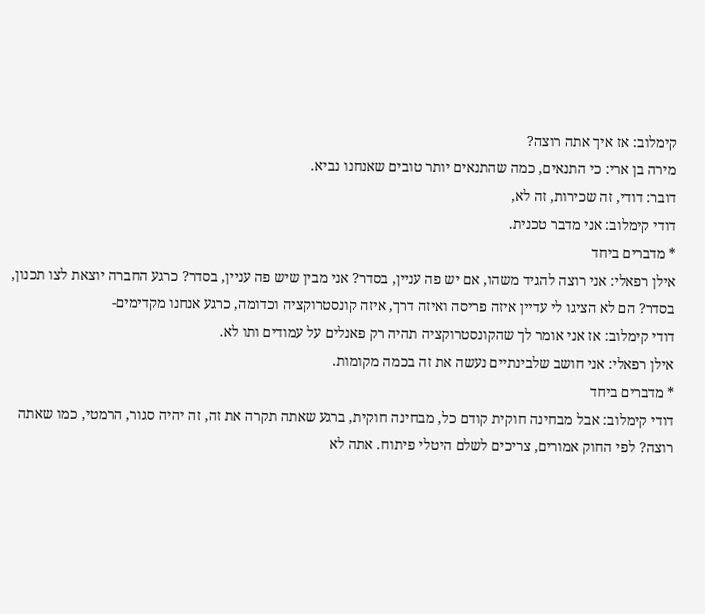קימלוב: אז איך אתה רוצה?
מירה בן ארי: כי התנאים, כמה שהתנאים יותר טובים שאנחנו נביא.
דובר: דודי, זה שכירות, זה לא,
דודי קימלוב: אני מדבר טכנית.
* מדברים ביחד
אילן רפאלי: אני רוצה להגיד משהו, אם יש פה עניין, בסדר? אני מבין שיש פה עניין, בסדר? כרגע החברה יוצאת לצו תכנון, בסדר? הם לא הציגו לי עדיין איזה פריסה ואיזה דרך, איזה קונסטרוקציה וכדומה, כרגע אנחנו מקדימים-
דודי קימלוב: אז אני אומר לך שהקונסטרוקציה תהיה רק פאנלים על עמודים ותו לא.
אילן רפאלי: אני חושב שלבינתיים נעשה את זה בכמה מקומות.
* מדברים ביחד
דודי קימלוב: אבל מבחינה חוקית קודם כל, מבחינה חוקית, ברגע שאתה תקרה את זה, זה יהיה סגור, הרמטי, כמו שאתה רוצה? לפי החוק אמורים, צריכים לשלם היטלי פיתוח. אתה לא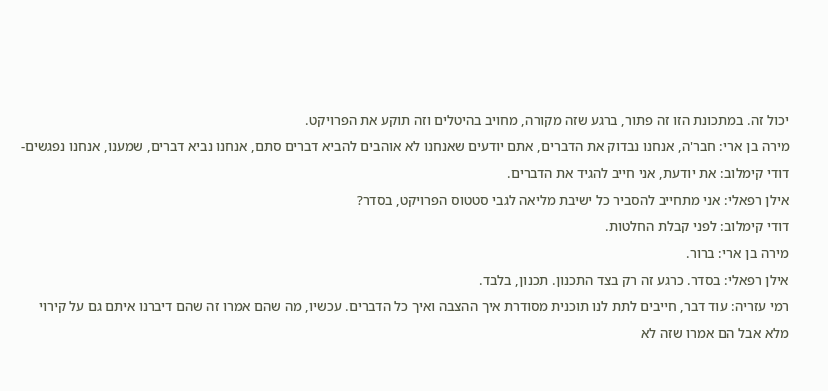יכול זה. במתכונת הזו זה פתור, ברגע שזה מקורה, מחויב בהיטלים וזה תוקע את הפרויקט.
מירה בן ארי: חבר'ה, אנחנו נבדוק את הדברים, אתם יודעים שאנחנו לא אוהבים להביא דברים סתם, אנחנו נביא דברים, שמענו, אנחנו נפגשים-
דודי קימלוב: את יודעת, אני חייב להגיד את הדברים.
אילן רפאלי: אני מתחייב להסביר כל ישיבת מליאה לגבי סטטוס הפרויקט, בסדר?
דודי קימלוב: לפני קבלת החלטות.
מירה בן ארי: ברור.
אילן רפאלי: בסדר. כרגע זה רק בצד התכנון. תכנון, בלבד.
רמי עזריה: עוד דבר, חייבים לתת לנו תוכנית מסודרת איך ההצבה ואיך כל הדברים. עכשיו, מה שהם אמרו זה שהם דיברנו איתם גם על קירוי מלא אבל הם אמרו שזה לא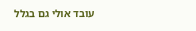עובד אולי גם בגלל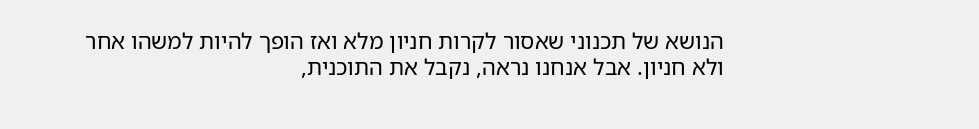הנושא של תכנוני שאסור לקרות חניון מלא ואז הופך להיות למשהו אחר ולא חניון. אבל אנחנו נראה, נקבל את התוכנית,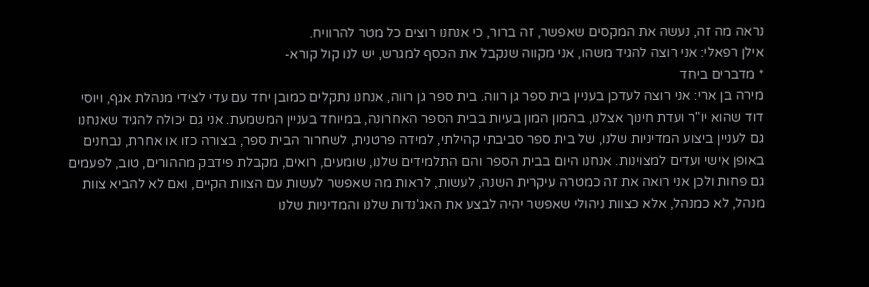נראה מה זה, נעשה את המקסים שאפשר, זה ברור, כי אנחנו רוצים כל מטר להרוויח.
אילן רפאלי: אני רוצה להגיד משהו, אני מקווה שנקבל את הכסף למגרש, יש לנו קול קורא-
* מדברים ביחד
מירה בן ארי: אני רוצה לעדכן בעניין בית ספר גן רווה. בית ספר גן רווה, אנחנו נתקלים כמובן יחד עם עדי לצידי מנהלת אגף, ויוסי דוד שהוא יו"ר ועדת חינוך אצלנו, בהמון המון בעיות בבית הספר האחרונה, במיוחד בעניין המשמעת. אני גם יכולה להגיד שאנחנו גם לעניין ביצוע המדיניות שלנו, של בית ספר סביבתי קהילתי, למידה פרטנית, לשחרור הבית ספר, בצורה כזו או אחרת, נבחנים באופן אישי ועדים למצוינות. אנחנו היום בבית הספר והם התלמידים שלנו, שומעים, רואים, מקבלת פידבק מההורים, טוב, לפעמים גם פחות ולכן אני רואה את זה כמטרה עיקרית השנה, לעשות, לראות מה שאפשר לעשות עם הצוות הקיים, ואם לא להביא צוות מנהל, לא כמנהל, אלא כצוות ניהולי שאפשר יהיה לבצע את האג'נדות שלנו והמדיניות שלנו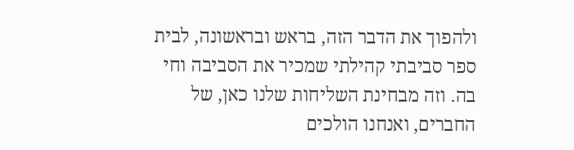ולהפוך את הדבר הזה, בראש ובראשונה, לבית ספר סביבתי קהילתי שמכיר את הסביבה וחי בה. וזה מבחינת השליחות שלנו כאן, של החברים, ואנחנו הולכים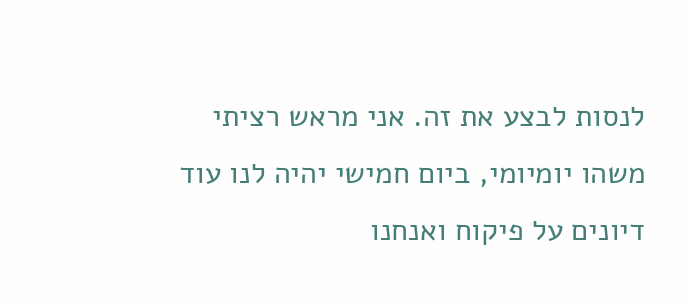לנסות לבצע את זה. אני מראש רציתי משהו יומיומי, ביום חמישי יהיה לנו עוד דיונים על פיקוח ואנחנו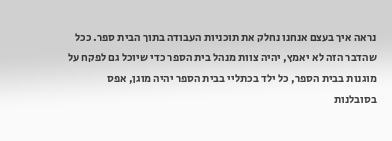נראה איך בעצם אנחנו נחלק את תוכניות העבודה בתוך הבית ספר. ככל שהדבר הזה לא יאמץ, יהיה צוות מנהל בית הספר כדי שיוכל גם לפקח על מוגנות בבית הספר, כל ילד בכתליי בבית הספר יהיה מוגן, אפס בסובלנות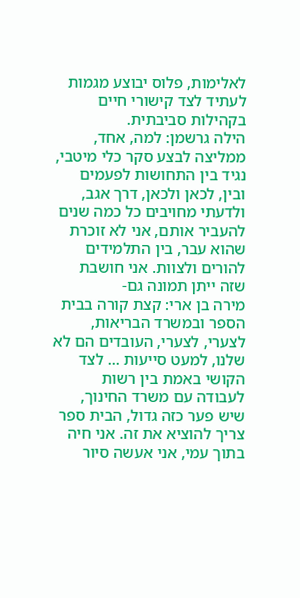לאלימות, פלוס יבוצע מגמות לעתיד לצד קישורי חיים בקהילות סביבתית.
הילה גרשמן: למה, אחד, ממליצה לבצע סקר כלי מיטבי, נגיד בין התחושות לפעמים ובין, לכאן ולכאן, דרך אגב, ולדעתי מחויבים כל כמה שנים להעביר אותם, אני לא זוכרת שהוא עבר, בין התלמידים להורים ולצוות. אני חושבת שזה ייתן תמונה גם-
מירה בן ארי: קצת קורה בבית הספר ובמשרד הבריאות, לצערי, לצערי, העובדים הם לא שלנו, למעט סייעות ... לצד הקושי באמת בין רשות לעבודה עם משרד החינוך, שיש פער כזה גדול, הבית ספר צריך להוציא את זה. אני חיה בתוך עמי, אני אעשה סיור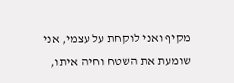מקיף ואני לוקחת על עצמי, אני שומעת את השטח וחיה איתו,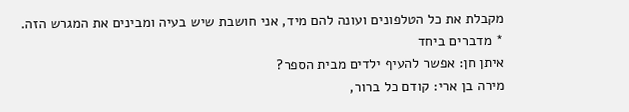מקבלת את כל הטלפונים ועונה להם מיד, אני חושבת שיש בעיה ומבינים את המגרש הזה.
* מדברים ביחד
איתן חן: אפשר להעיף ילדים מבית הספר?
מירה בן ארי: קודם כל ברור,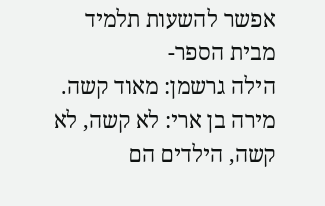אפשר להשעות תלמיד מבית הספר-
הילה גרשמן: מאוד קשה.
מירה בן ארי: לא קשה, לא קשה, הילדים הם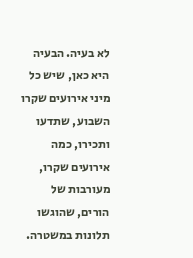לא בעיה. הבעיה היא כאן, שיש כל מיני אירועים שקרו השבוע, שתדעו ותכירו, כמה אירועים שקרו, מעורבות של הורים, שהוגשו תלונות במשטרה.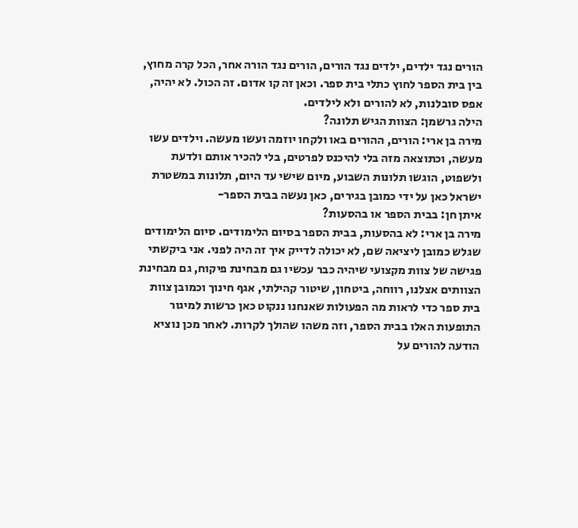הורים נגד ילדים, ילדים נגד הורים, הורים נגד הורה אחר, הכל קרה מחוץ, בין בית הספר לחוץ כתלי בית ספר. וכאן זה קו אדום. זה הכול. לא יהיה, אפס סובלנות, לא להורים ולא לילדים.
הילה גרשמן: הצוות הגיש תלונה?
מירה בן ארי: הורים, ההורים באו ולקחו יוזמה ועשו מעשה. וילדים עשו מעשה, וכתוצאה מזה בלי להיכנס לפרטים, בלי להכיר אותם ולדעת ולשפוט, הוגשו תלונות השבוע, מיום שישי עד היום, תלונות במשטרת ישראל כאן על ידי כמובן בגירים, כאן נעשה בבית הספר-
איתן חן: בבית הספר או בהסעות?
מירה בן ארי: לא בהסעות, בבית הספר בסיום הלימודים. סיום הלימודים שגלש כמובן ליציאה שם, לא יכולה לדייק איך זה היה לפני. אני ביקשתי פגישה של צוות מקצועי שיהיה כבר עכשיו גם מבחינת פיקוח, גם מבחינת הצוותים אצלנו, רווחה, ביטחון, שיטור קהילתי, אגף חינוך וכמובן צוות בית ספר כדי לראות מה הפעולות שאנחנו ננקוט כאן כרשות למיגור התופעות האלו בבית הספר, וזה משהו שהולך לקרות. לאחר מכן נוציא הודעה להורים על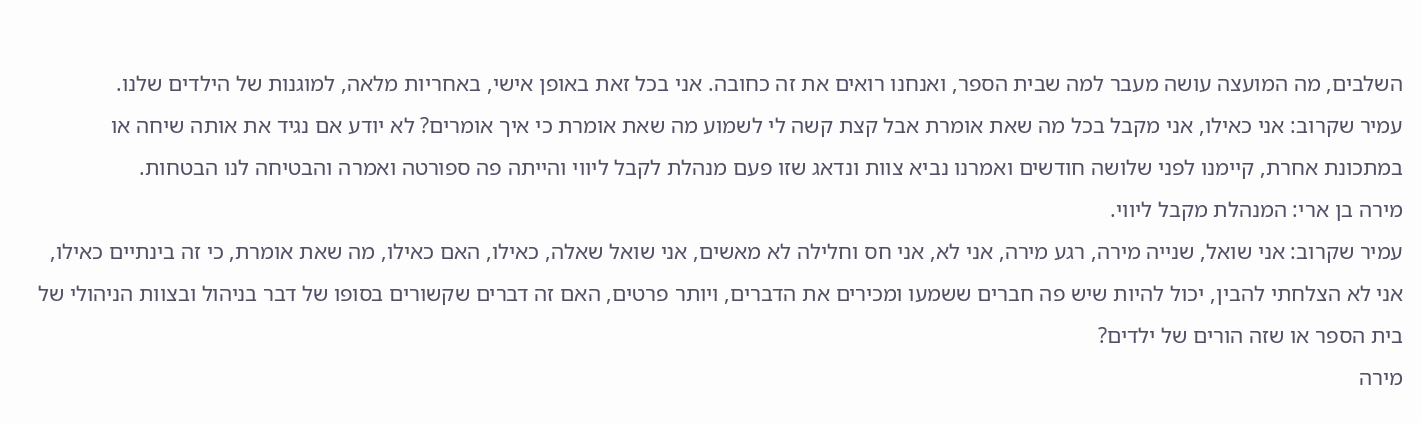השלבים, מה המועצה עושה מעבר למה שבית הספר, ואנחנו רואים את זה כחובה. אני בכל זאת באופן אישי, באחריות מלאה, למוגנות של הילדים שלנו.
עמיר שקרוב: אני כאילו, אני מקבל בכל מה שאת אומרת אבל קצת קשה לי לשמוע מה שאת אומרת כי איך אומרים? לא יודע אם נגיד את אותה שיחה או במתכונת אחרת, קיימנו לפני שלושה חודשים ואמרנו נביא צוות ונדאג שזו פעם מנהלת לקבל ליווי והייתה פה ספורטה ואמרה והבטיחה לנו הבטחות.
מירה בן ארי: המנהלת מקבל ליווי.
עמיר שקרוב: אני שואל, שנייה מירה, רגע מירה, אני לא, אני חס וחלילה לא מאשים, אני שואל שאלה, כאילו, האם כאילו, מה שאת אומרת, כי זה בינתיים כאילו, אני לא הצלחתי להבין, יכול להיות שיש פה חברים ששמעו ומכירים את הדברים, ויותר פרטים, האם זה דברים שקשורים בסופו של דבר בניהול ובצוות הניהולי של בית הספר או שזה הורים של ילדים?
מירה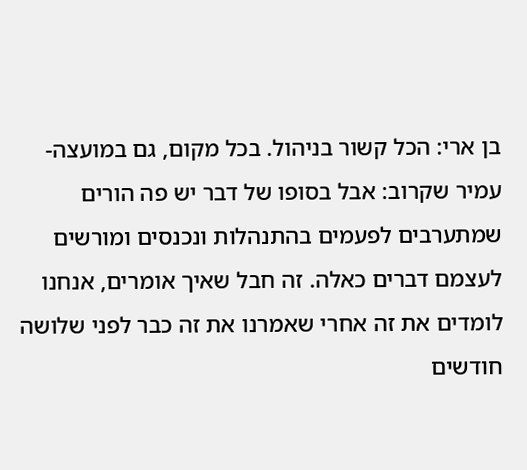בן ארי: הכל קשור בניהול. בכל מקום, גם במועצה-
עמיר שקרוב: אבל בסופו של דבר יש פה הורים שמתערבים לפעמים בהתנהלות ונכנסים ומורשים לעצמם דברים כאלה. זה חבל שאיך אומרים, אנחנו לומדים את זה אחרי שאמרנו את זה כבר לפני שלושה חודשים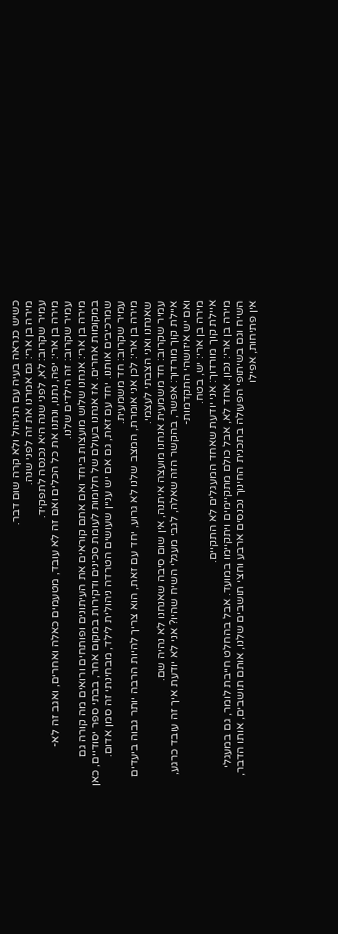כשיש כנראה בעיה עם הניהול ולא קרה שום דבר.
מירה בן ארי: גם אמרנו את זה לפני שנה.
עמיר שקרוב: לא, לפני שנה היא נכנסה לתפקיד.
מירה בן ארי: יפה, נתנו, ונתנו את כל הכלים ואם זה לא עובד, מטעמים כאלה ואחרים, ואגב זה לא-
עמיר שקרוב: זה הילדים שלנו.
מירה בן ארי: אנחנו שלוש מועצות ביחד ואם אתם קוראים את העיתונים ופותחים ורואים מה קורה גם במקומות אחרים. אז אנחנו בעולם של חלומות לעומת סכינים ודקירות במקום אחר, בבתי ספר יסודיים, כאן שמרכיבים אותנו. יחד עם זאת, גם אם יש עניין שעושים הטרדה ניהולית לילד, מבחינתי זה סמן אדום.
עמיר שקרוב: חד משמעית.
מירה בן ארי: לכן אני אומרת, המצב שלנו לא גרוע, יחד עם זאת, הוא צריך להיות הרבה יותר גבוה ביעדים שאנחנו ואני הצבתי לעצמי.
עמיר שקרוב: חד משמעית אנחנו מועצה איתנה, אין שום סיבה שאנחנו לא נהיה שם.
איילת קוך מורדוך: אפשר, בהקשר הזה שאלה, לגבי מעגלי השיח שהיו? אני לא יודעת איך זה עובד כרגע, ואם יש איזושהי התקדמות-
מירה בן ארי: יש, בטח.
איילת קוך מורדוך: אני יודעת שאחד המעגלים לא התקיים.
מירה בן ארי: נכון. אחד לא, אבל כולם מתקיימים ויתקיימו במועד. אבל בהחלט חייבת לומר, גם במעגלי השיח וגם בשיתופי הפעולה בתכנית החינוך נכנסים ארבע וחצי תושבים שלנו, אותם תושבים, אותו הדבר, אין פתיחות, אפילו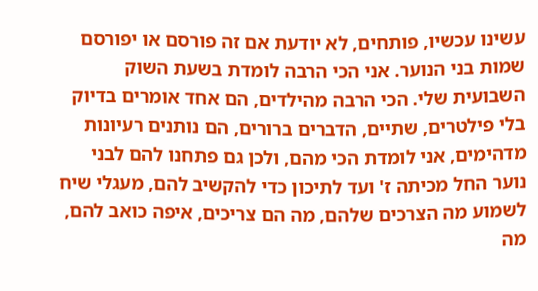עשינו עכשיו, פותחים, לא יודעת אם זה פורסם או יפורסם שמות בני הנוער. אני הכי הרבה לומדת בשעת השוק השבועית שלי. הכי הרבה מהילדים, הם אחד אומרים בדיוק בלי פילטרים, שתיים, הדברים ברורים, הם נותנים רעיונות מדהימים, אני לומדת הכי מהם, ולכן גם פתחנו להם לבני נוער החל מכיתה ז' ועד לתיכון כדי להקשיב להם, מעגלי שיח לשמוע מה הצרכים שלהם, מה הם צריכים, איפה כואב להם, מה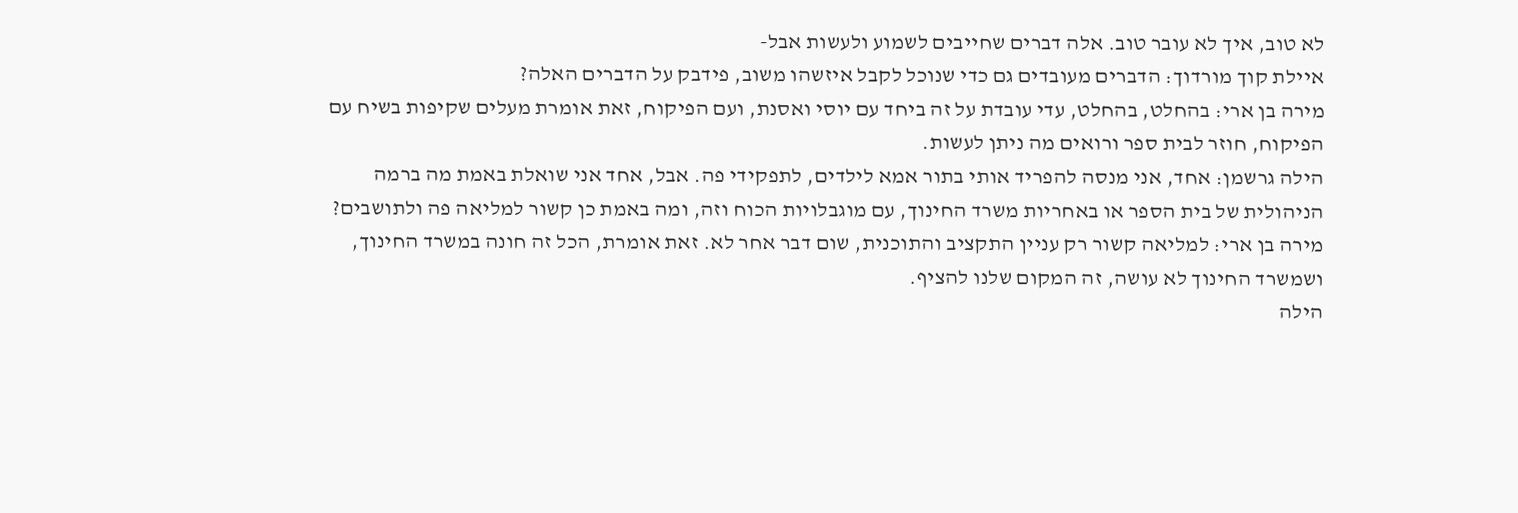לא טוב, איך לא עובר טוב. אלה דברים שחייבים לשמוע ולעשות אבל-
איילת קוך מורדוך: הדברים מעובדים גם כדי שנוכל לקבל איזשהו משוב, פידבק על הדברים האלה?
מירה בן ארי: בהחלט, בהחלט, עדי עובדת על זה ביחד עם יוסי ואסנת, ועם הפיקוח, זאת אומרת מעלים שקיפות בשיח עם הפיקוח, חוזר לבית ספר ורואים מה ניתן לעשות.
הילה גרשמן: אחד, אני מנסה להפריד אותי בתור אמא לילדים, לתפקידי פה. אבל, אחד אני שואלת באמת מה ברמה הניהולית של בית הספר או באחריות משרד החינוך, עם מוגבלויות הכוח וזה, ומה באמת כן קשור למליאה פה ולתושבים?
מירה בן ארי: למליאה קשור רק עניין התקציב והתוכנית, שום דבר אחר לא. זאת אומרת, הכל זה חונה במשרד החינוך, ושמשרד החינוך לא עושה, זה המקום שלנו להציף.
הילה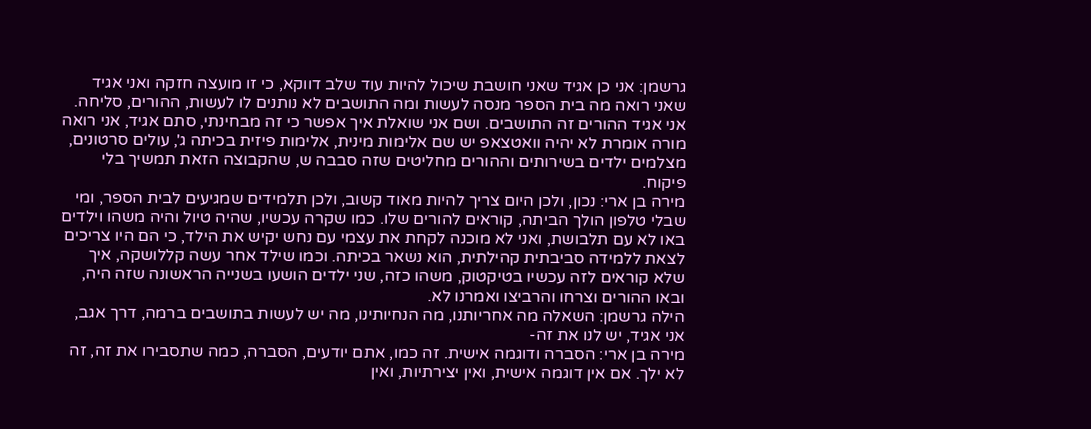גרשמן: אני כן אגיד שאני חושבת שיכול להיות עוד שלב דווקא, כי זו מועצה חזקה ואני אגיד שאני רואה מה בית הספר מנסה לעשות ומה התושבים לא נותנים לו לעשות, ההורים, סליחה. אני אגיד ההורים זה התושבים. ושם אני שואלת איך אפשר כי זה מבחינתי, סתם אגיד, אני רואה מורה אומרת לא יהיה וואטצאפ יש שם אלימות מינית, אלימות פיזית בכיתה ג', עולים סרטונים, מצלמים ילדים בשירותים וההורים מחליטים שזה סבבה ש, שהקבוצה הזאת תמשיך בלי פיקוח.
מירה בן ארי: נכון, ולכן היום צריך להיות מאוד קשוב, ולכן תלמידים שמגיעים לבית הספר, ומי שבלי טלפון הולך הביתה, קוראים להורים שלו. כמו שקרה עכשיו, שהיה טיול והיה משהו וילדים באו לא עם תלבושת, ואני לא מוכנה לקחת את עצמי עם נחש יקיש את הילד, כי הם היו צריכים לצאת ללמידה סביבתית קהילתית, הוא נשאר בכיתה. וכמו שילד אחר עשה קללושקה, איך שלא קוראים לזה עכשיו בטיקטוק, משהו כזה, שני ילדים הושעו בשנייה הראשונה שזה היה, ובאו ההורים וצרחו והרביצו ואמרנו לא.
הילה גרשמן: השאלה מה אחריותנו, מה הנחיותינו, מה יש לעשות בתושבים ברמה, דרך אגב, אני אגיד, יש לנו את זה-
מירה בן ארי: הסברה ודוגמה אישית. זה כמו, אתם יודעים, הסברה, כמה שתסבירו את זה, זה לא ילך. אם אין דוגמה אישית, ואין יצירתיות, ואין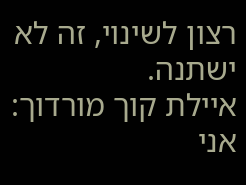רצון לשינוי, זה לא ישתנה.
איילת קוך מורדוך: אני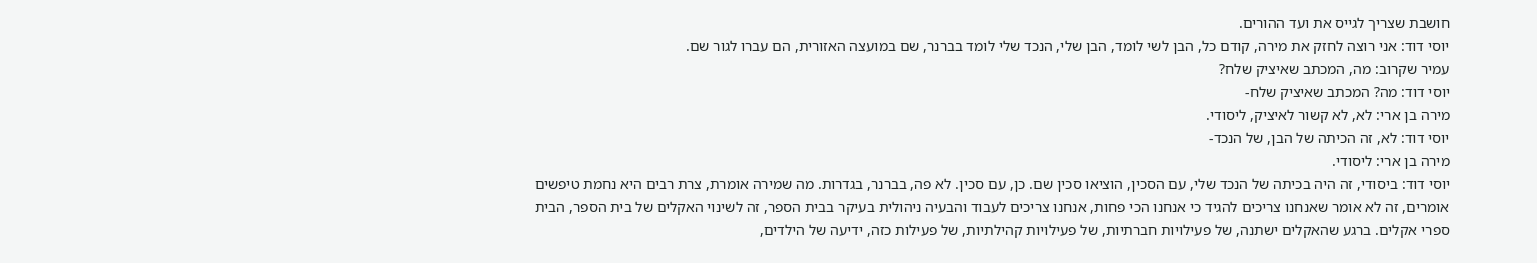חושבת שצריך לגייס את ועד ההורים.
יוסי דוד: אני רוצה לחזק את מירה, קודם כל, הבן לשי לומד, הבן שלי, הנכד שלי לומד בברנר, שם במועצה האזורית, הם עברו לגור שם.
עמיר שקרוב: מה, המכתב שאיציק שלח?
יוסי דוד: מה? המכתב שאיציק שלח-
מירה בן ארי: לא, לא קשור לאיציק, ליסודי.
יוסי דוד: לא, זה הכיתה של הבן, של הנכד-
מירה בן ארי: ליסודי.
יוסי דוד: ביסודי, זה היה בכיתה של הנכד שלי, עם הסכין, הוציאו סכין שם. כן, עם סכין. לא פה, בברנר, בגדרות. מה שמירה אומרת, צרת רבים היא נחמת טיפשים אומרים, זה לא אומר שאנחנו צריכים להגיד כי אנחנו הכי פחות, אנחנו צריכים לעבוד והבעיה ניהולית בעיקר בבית הספר, זה לשינוי האקלים של בית הספר, הבית ספרי אקלים. ברגע שהאקלים ישתנה, של פעילויות חברתיות, של פעילויות קהילתיות, של פעילות כזה, ידיעה של הילדים,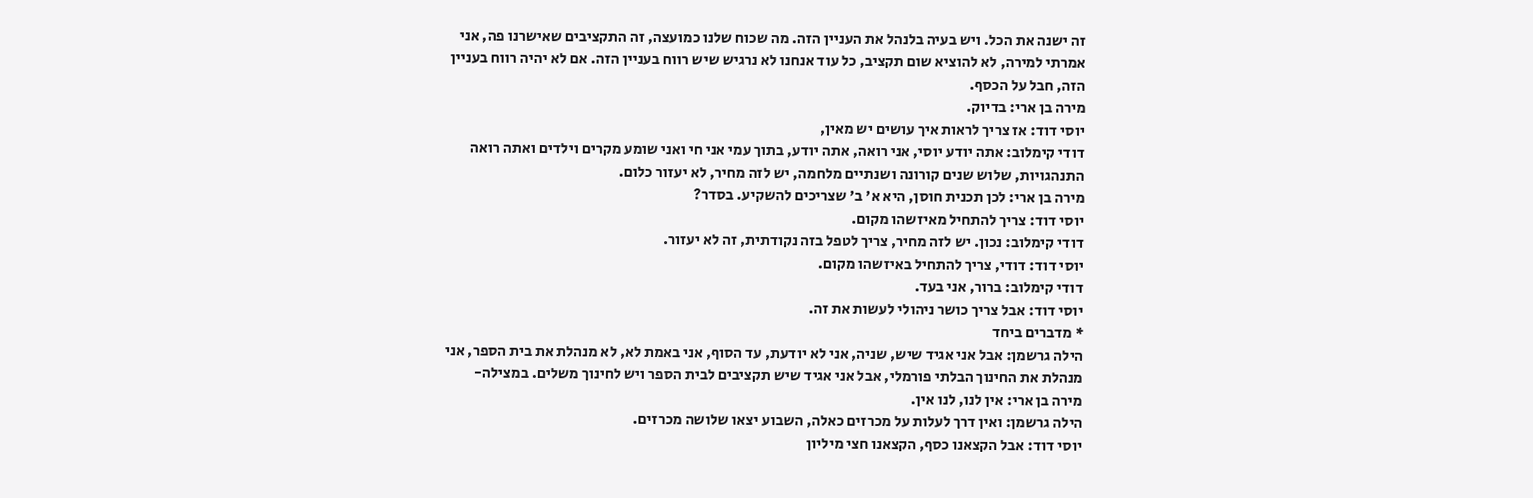זה ישנה את הכל. ויש בעיה בלנהל את העניין הזה. מה שכוח שלנו כמועצה, זה התקציבים שאישרנו פה, אני אמרתי למירה, לא להוציא שום תקציב, כל עוד אנחנו לא נרגיש שיש רווח בעניין הזה. אם לא יהיה רווח בעניין הזה, חבל על הכסף.
מירה בן ארי: בדיוק.
יוסי דוד: אז צריך לראות איך עושים יש מאין,
דודי קימלוב: אתה יודע יוסי, אני רואה, אתה יודע, בתוך עמי אני חי ואני שומע מקרים וילדים ואתה רואה התנהגויות, שלוש שנים קורונה ושנתיים מלחמה, יש לזה מחיר, לא יעזור כלום.
מירה בן ארי: לכן תכנית חוסן, היא א' ב' שצריכים להשקיע. בסדר?
יוסי דוד: צריך להתחיל מאיזשהו מקום.
דודי קימלוב: נכון. יש לזה מחיר, צריך לטפל בזה נקודתית, זה לא יעזור.
יוסי דוד: דודי, צריך להתחיל באיזשהו מקום.
דודי קימלוב: ברור, אני בעד.
יוסי דוד: אבל צריך כושר ניהולי לעשות את זה.
* מדברים ביחד
הילה גרשמן: אבל אני אגיד שיש, שניה, אני לא יודעת, עד הסוף, אני באמת לא, לא מנהלת את בית הספר, אני מנהלת את החינוך הבלתי פורמלי, אבל אני אגיד שיש תקציבים לבית הספר ויש לחינוך משלים. במצילה-
מירה בן ארי: אין לנו, לנו אין.
הילה גרשמן: ואין דרך לעלות על מכרזים כאלה, השבוע יצאו שלושה מכרזים.
יוסי דוד: אבל הקצאנו כסף, הקצאנו חצי מיליון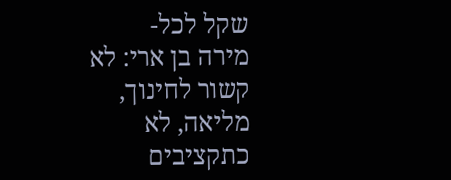שקל לכל-
מירה בן ארי: לא קשור לחינוך, מליאה, לא כתקציבים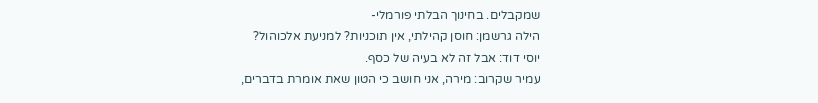שמקבלים. בחינוך הבלתי פורמלי-
הילה גרשמן: חוסן קהילתי, אין תוכניות? למניעת אלכוהול?
יוסי דוד: אבל זה לא בעיה של כסף.
עמיר שקרוב: מירה, אני חושב כי הטון שאת אומרת בדברים,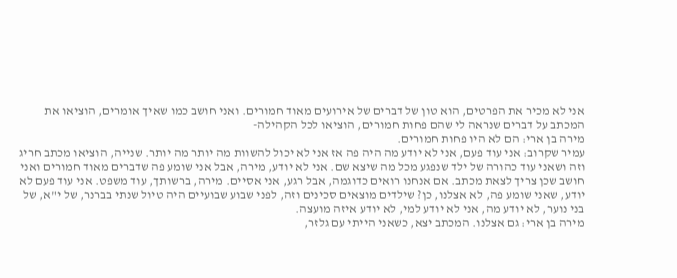אני לא מכיר את הפרטים, הוא טון של דברים של אירועים מאוד חמורים. ואני חושב כמו שאיך אומרים, הוציאו את המכתב על דברים שנראה לי שהם פחות חמורים, הוציאו לכל הקהילה-
מירה בן ארי: הם לא היו פחות חמורים.
עמיר שקרוב: אני עוד פעם, אני לא יודע מה היה פה אז אני לא יכול להשוות מה יותר מה יותר. שנייה, הוציאו מכתב חריג וזה ושאני עוד כהורה של ילד שנפגע מכל מה שיצא שם. אני לא יודע, מירה, אבל אני שומע פה שדברים מאוד חמורים ואני חושב שכן צריך לצאת מכתב. אם אנחנו רואים כדוגמה, אבל רגע, אני אסיים. מירה, ברשותך, עוד משפט. אני עוד פעם לא יודע, שאני שומע פה, לא אצלנו, כן? שילדים מוצאים סכינים וזה, לפני שבוע שבועיים היה טיול שנתי בברנר, של י"א, של בני נוער, לא יודע מה, אני לא יודע למי, לא יודע איזה מועצה.
מירה בן ארי: גם אצלנו. המכתב יצא, כשאני הייתי עם גלזר,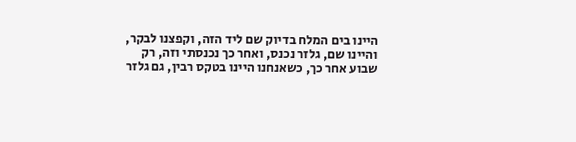היינו בים המלח בדיוק שם ליד הזה, וקפצנו לבקר, והיינו שם, גלזר נכנס, ואחר כך נכנסתי וזה, רק שבוע אחר כך, כשאנחנו היינו בטקס רבין, גם גלזר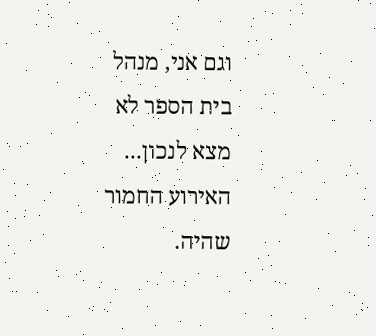וגם אני, מנהל בית הספר לא מצא לנכון... האירוע החמור שהיה.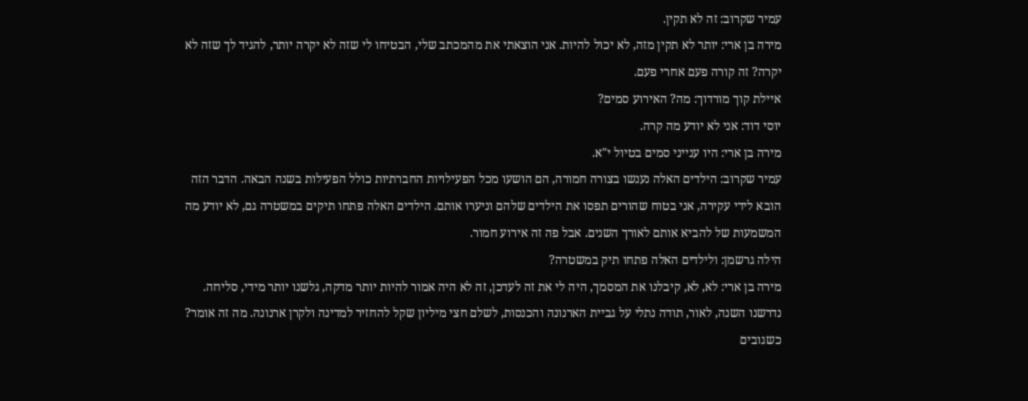עמיר שקרוב: זה לא תקין.
מירה בן ארי: יותר לא תקין מזה, לא יכול להיות. אני הוצאתי את מהמכתב שלי, הבטיחו לי שזה לא יקרה יותר, להגיד לך שזה לא יקרה? זה קורה פעם אחרי פעם.
איילת קוך מורדוך: מה? האירוע סמים?
יוסי דוד: אני לא יודע מה קרה.
מירה בן ארי: היו ענייני סמים בטיול י"א.
עמיר שקרוב: הילדים האלה נענשו בצורה חמורה, הם הושעו מכל הפעילויות החברתיות כולל הפעילות בשנה הבאה. הדבר הזה הובא לידי עקירה, אני בטוח שהורים תפסו את הילדים שלהם וניערו אותם. הילדים האלה פתחו תיקים במשטרה גם, לא יודע מה המשמעות של להביא אותם לאורך השנים. אבל פה זה אירוע חמור.
הילה גרשמן: ולילדים האלה פתחו תיק במשטרה?
מירה בן ארי: לא, לא, קיבלנו את המסמך, היה לי את זה לעדכן, זה לא היה אמור להיות יותר מדקה, גלשנו יותר מידי, סליחה. נדרשנו השנה, לאור, תודה נתלי על גביית הארנונה והכנסות, לשלם חצי מיליון שקל להחזיר למדינה ולקרן ארנונה. מה זה אומר? כשגובים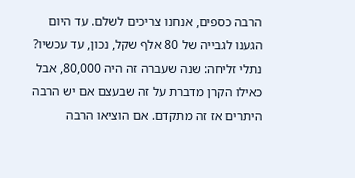הרבה כספים, אנחנו צריכים לשלם. עד היום הגענו לגבייה של 80 אלף שקל, נכון, עד עכשיו?
נתלי זליחה: שנה שעברה זה היה 80,000, אבל כאילו הקרן מדברת על זה שבעצם אם יש הרבה היתרים אז זה מתקדם. אם הוציאו הרבה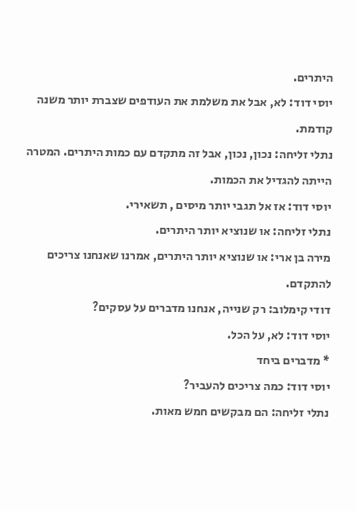היתרים.
יוסי דוד: לא, אבל את משלמת את העודפים שצברת יותר משנה קודמת.
נתלי זליחה: נכון, נכון, אבל זה מתקדם עם כמות היתרים. המטרה הייתה להגדיל את הכמות.
יוסי דוד: אז אל תגבי יותר מיסים , תשאירי.
נתלי זליחה: או שנוציא יותר היתרים.
מירה בן ארי: או שנוציא יותר היתרים, אמרנו שאנחנו צריכים להתקדם.
דודי קימלוב: רק שנייה, אנחנו מדברים על עסקים?
יוסי דוד: לא, על הכל.
* מדברים ביחד
יוסי דוד: כמה צריכים להעביר?
נתלי זליחה: הם מבקשים חמש מאות.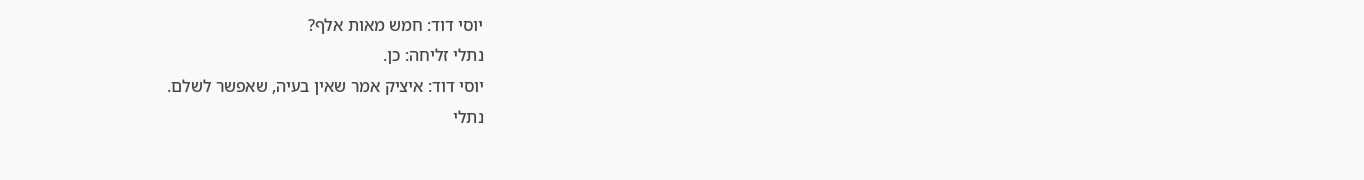יוסי דוד: חמש מאות אלף?
נתלי זליחה: כן.
יוסי דוד: איציק אמר שאין בעיה, שאפשר לשלם.
נתלי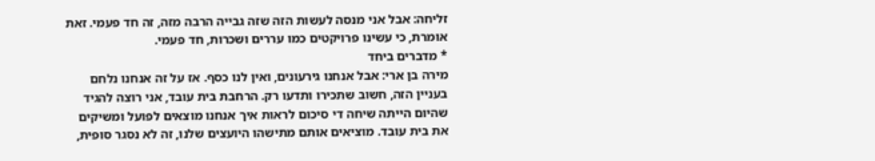זליחה: אבל אני מנסה לעשות הזה שזה גבייה הרבה מזה, זה חד פעמי. זאת אומרת, כי עשינו פרויקטים כמו עררים ושכרות, חד פעמי.
* מדברים ביחד
מירה בן ארי: אבל אנחנו גירעונים, ואין לנו כסף. אז על זה אנחנו נלחם בעניין הזה, חשוב שתכירו ותדעו רק. הרחבת בית עובד, אני רוצה להגיד שהיום הייתה שיחה די סיכום לראות איך אנחנו מוצאים לפועל ומשיקים את בית עובד. מוציאים אותם מתישהו היועצים שלנו, זה לא נסגר סופית,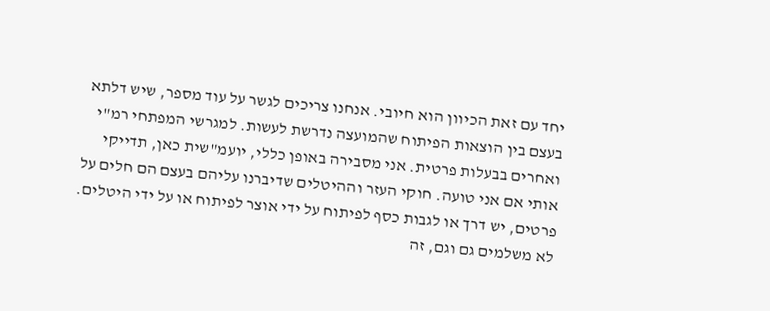יחד עם זאת הכיוון הוא חיובי. אנחנו צריכים לגשר על עוד מספר, שיש דלתא בעצם בין הוצאות הפיתוח שהמועצה נדרשת לעשות. למגרשי המפתחי רמ"י ואחרים בבעלות פרטית. אני מסבירה באופן כללי, יועמ"שית כאן, תדייקי אותי אם אני טועה. חוקי העזר וההיטלים שדיברנו עליהם בעצם הם חלים על פרטים, יש דרך או לגבות כסף לפיתוח על ידי אוצר לפיתוח או על ידי היטלים. לא משלמים גם וגם, זה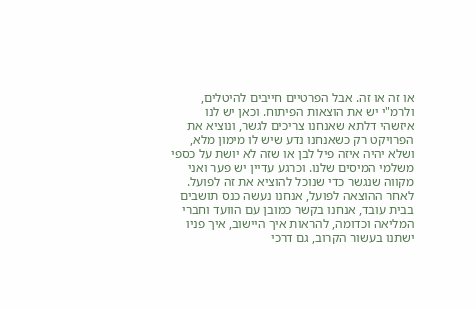או זה או זה. אבל הפרטיים חייבים להיטלים, ולרמ"י יש את הוצאות הפיתוח. וכאן יש לנו איזשהי דלתא שאנחנו צריכים לגשר, ונוציא את הפרויקט רק כשאנחנו נדע שיש לו מימון מלא, ושלא יהיה איזה פיל לבן או שזה לא יושת על כספי משלמי המיסים שלנו. וכרגע עדיין יש פער ואני מקווה שנגשר כדי שנוכל להוציא את זה לפועל. לאחר ההוצאה לפועל, אנחנו נעשה כנס תושבים בבית עובד, אנחנו בקשר כמובן עם הוועד וחברי המליאה וכדומה, להראות איך היישוב, איך פניו ישתנו בעשור הקרוב, גם דרכי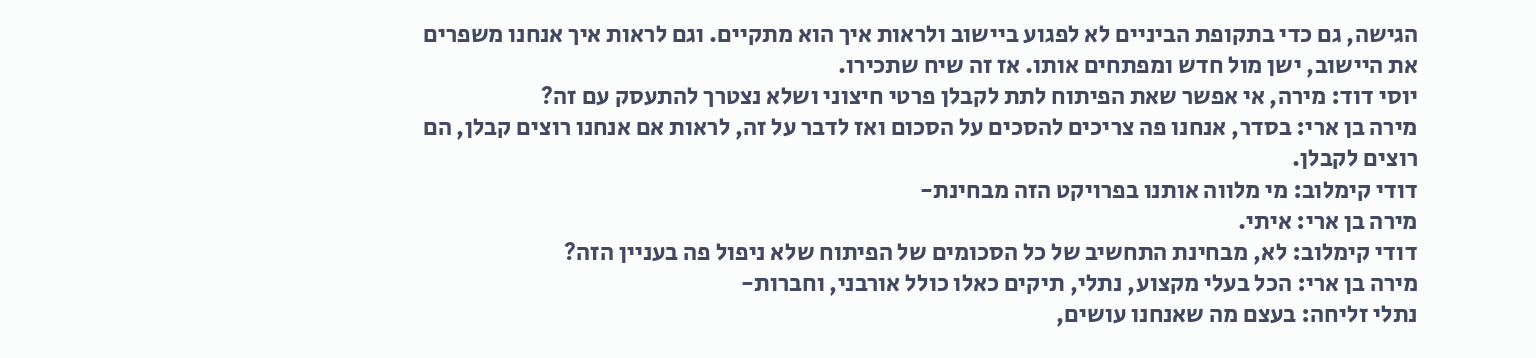הגישה, גם כדי בתקופת הביניים לא לפגוע ביישוב ולראות איך הוא מתקיים. וגם לראות איך אנחנו משפרים את היישוב, ישן מול חדש ומפתחים אותו. אז זה שיח שתכירו.
יוסי דוד: מירה, אי אפשר שאת הפיתוח לתת לקבלן פרטי חיצוני ושלא נצטרך להתעסק עם זה?
מירה בן ארי: בסדר, אנחנו פה צריכים להסכים על הסכום ואז לדבר על זה, לראות אם אנחנו רוצים קבלן, הם רוצים לקבלן.
דודי קימלוב: מי מלווה אותנו בפרויקט הזה מבחינת-
מירה בן ארי: איתי.
דודי קימלוב: לא, מבחינת התחשיב של כל הסכומים של הפיתוח שלא ניפול פה בעניין הזה?
מירה בן ארי: הכל בעלי מקצוע, נתלי, תיקים כאלו כולל אורבני, וחברות-
נתלי זליחה: בעצם מה שאנחנו עושים,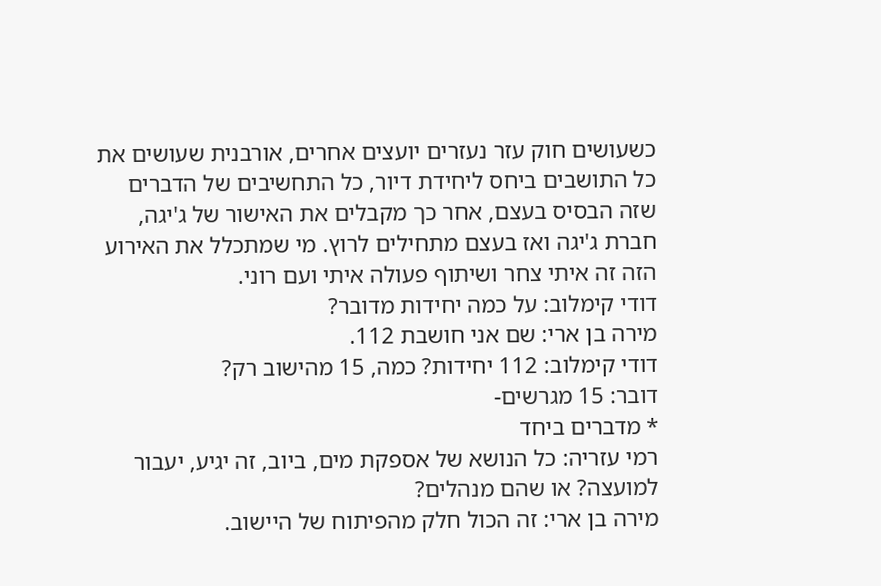כשעושים חוק עזר נעזרים יועצים אחרים, אורבנית שעושים את כל התושבים ביחס ליחידת דיור, כל התחשיבים של הדברים שזה הבסיס בעצם, אחר כך מקבלים את האישור של ג'יגה, חברת ג'יגה ואז בעצם מתחילים לרוץ. מי שמתכלל את האירוע הזה זה איתי צחר ושיתוף פעולה איתי ועם רוני.
דודי קימלוב: על כמה יחידות מדובר?
מירה בן ארי: שם אני חושבת 112.
דודי קימלוב: 112 יחידות? כמה, 15 מהישוב רק?
דובר: 15 מגרשים-
* מדברים ביחד
רמי עזריה: כל הנושא של אספקת מים, ביוב, זה יגיע, יעבור למועצה? או שהם מנהלים?
מירה בן ארי: זה הכול חלק מהפיתוח של היישוב.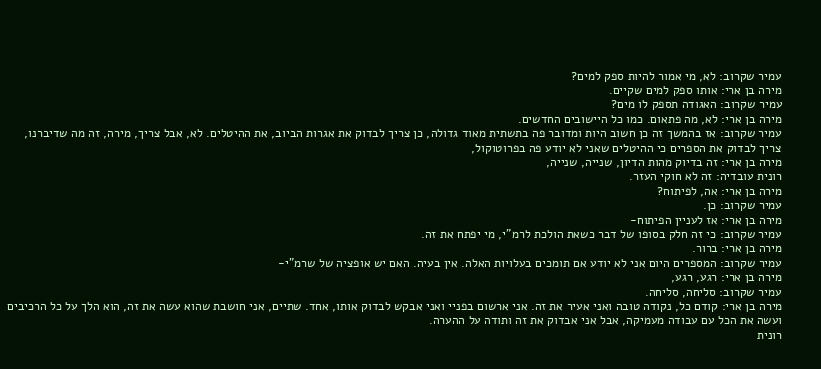עמיר שקרוב: לא, מי אמור להיות ספק למים?
מירה בן ארי: אותו ספק למים שקיים.
עמיר שקרוב: האגודה תספק לו מים?
מירה בן ארי: לא, מה פתאום. כמו כל היישובים החדשים.
עמיר שקרוב: אז בהמשך זה כן חשוב היות ומדובר פה בתשתית מאוד גדולה, כן צריך לבדוק את אגרות הביוב, את ההיטלים. לא, אבל צריך, מירה, זה מה שדיברנו, צריך לבדוק את הספרים כי ההיטלים שאני לא יודע פה בפרוטוקול,
מירה בן ארי: זה בדיוק מהות הדיון, שנייה, שנייה,
רונית עובדיה: זה לא חוקי העזר.
מירה בן ארי: אה, לפיתוח?
עמיר שקרוב: כן.
מירה בן ארי: אז לעניין הפיתוח-
עמיר שקרוב: כי זה חלק בסופו של דבר כשאת הולכת לרמ"י, מי יפתח את זה.
מירה בן ארי: ברור.
עמיר שקרוב: המספרים היום אני לא יודע אם תומכים בעלויות האלה. אין בעיה. האם יש אופציה של שרמ"י-
מירה בן ארי: רגע, רגע,
עמיר שקרוב: סליחה, סליחה.
מירה בן ארי: קודם כל, נקודה טובה ואני אעיר את זה. אני ארשום בפניי ואני אבקש לבדוק אותו, אחד. שתיים, אני חושבת שהוא עשה את זה, הוא הלך על כל הרכיבים ועשה את הכל עם עבודה מעמיקה, אבל אני אבדוק את זה ותודה על ההערה.
רונית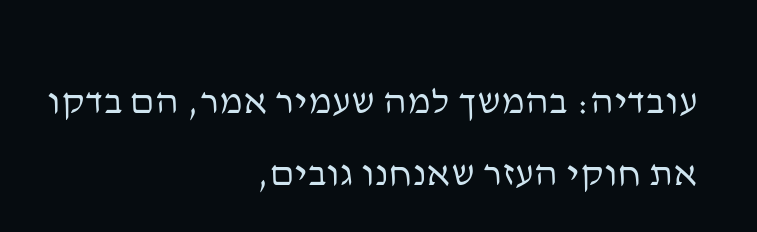עובדיה: בהמשך למה שעמיר אמר, הם בדקו את חוקי העזר שאנחנו גובים,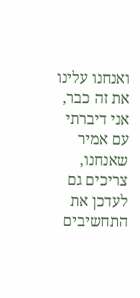ואנחנו עלינו את זה כבר, אני דיברתי עם אמיר שאנחנו, צריכים גם לעדכן את התחשיבים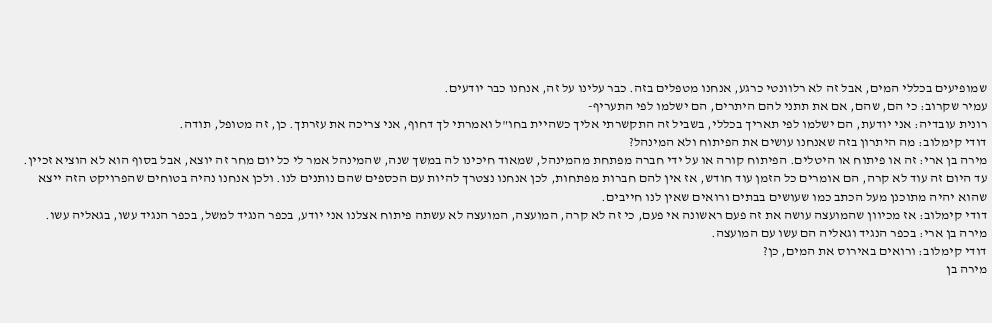שמופיעים בכללי המים, אבל זה לא רלוונטי כרגע, אנחנו מטפלים בזה. כבר עלינו על זה, אנחנו כבר יודעים.
עמיר שקרוב: כי הם, שהם, אם את תתני להם היתרים, הם ישלמו לפי התעריף-
רונית עובדיה: אני יודעת, הם ישלמו לפי תאריך בכללי, בשביל זה התקשרתי אליך כשהיית בחו"ל ואמרתי לך דחוף, אני צריכה את עזרתך. כן, זה מטופל, תודה.
דודי קימלוב: מה היתרון בזה שאנחנו עושים את הפיתוח ולא המינהל?
מירה בן ארי: זה או פיתוח או היטלים. הפיתוח קורה או על ידי חברה מפתחת מהמינהל, שמאוד חיכינו לה במשך שנה, שהמינהל אמר לי כל יום מחר זה יוצא, אבל בסוף הוא לא הוציא זכיין. עד היום זה עוד לא קרה, הם אומרים כל הזמן עוד חודש, אז אין להם חברות מפתחות, לכן אנחנו נצטרך להיות עם הכספים שהם נותנים לנו. ולכן אנחנו נהיה בטוחים שהפרויקט הזה ייצא שהוא יהיה מתוכנן מעל הכתב כמו שעושים בבתים ורואים שאין לנו חייבים.
דודי קימלוב: אז מכיוון שהמועצה עושה את זה פעם ראשונה אי פעם, כי זה לא קרה, המועצה, המועצה לא עשתה פיתוח אצלנו אני יודע, בכפר הנגיד למשל, בכפר הנגיד עשו, בגאליה עשו.
מירה בן ארי: בכפר הנגיד וגאליה הם עשו עם המועצה.
דודי קימלוב: ורואים באירוס את המים, כן?
מירה בן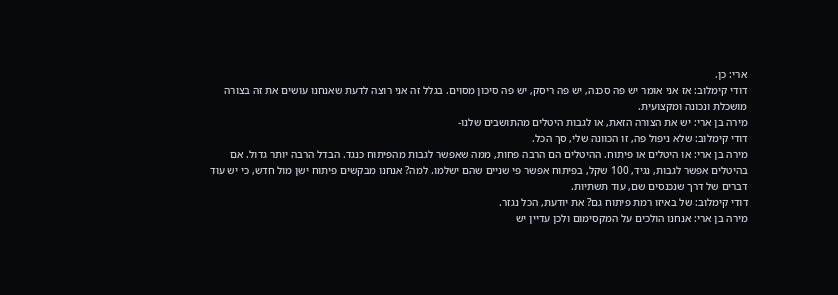ארי: כן.
דודי קימלוב: אז אני אומר יש פה סכנה, יש פה ריסק, יש פה סיכון מסוים. בגלל זה אני רוצה לדעת שאנחנו עושים את זה בצורה מושכלת ונכונה ומקצועית.
מירה בן ארי: יש את הצורה הזאת, או לגבות היטלים מהתושבים שלנו-
דודי קימלוב: שלא ניפול פה, זו הכוונה שלי, סך הכל.
מירה בן ארי: או היטלים או פיתוח. ההיטלים הם הרבה פחות, ממה שאפשר לגבות מהפיתוח כנגד. הבדל הרבה יותר גדול. אם בהיטלים אפשר לגבות, נגיד, 100 שקל, בפיתוח אפשר פי שניים שהם ישלמו. למה? אנחנו מבקשים פיתוח ישן מול חדש, כי יש עוד דברים של דרך שנכנסים שם, עוד תשתיות.
דודי קימלוב: של באיזו רמת פיתוח גם? את יודעת, הכל נגזר.
מירה בן ארי: אנחנו הולכים על המקסימום ולכן עדיין יש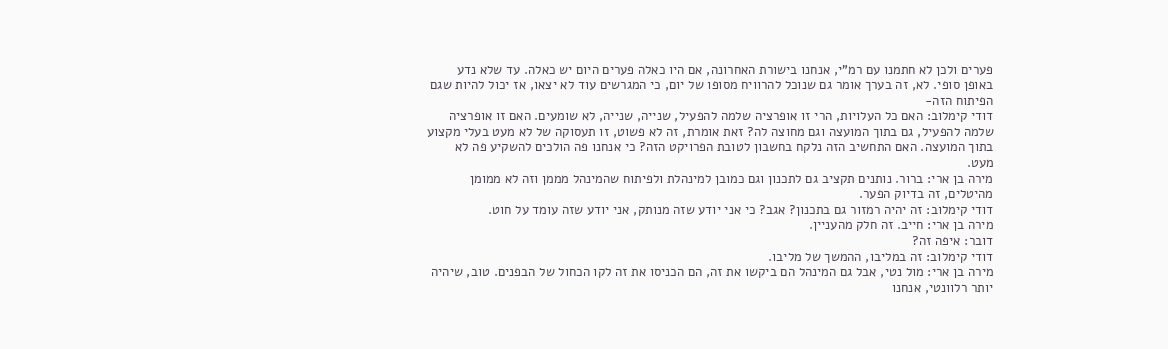פערים ולכן לא חתמנו עם רמ"י, אנחנו בישורת האחרונה, אם היו כאלה פערים היום יש כאלה. עד שלא נדע באופן סופי. לא, זה בערך אומר גם שנוכל להרוויח מסופו של יום, כי המגרשים עוד לא יצאו, אז יכול להיות שגם הפיתוח הזה-
דודי קימלוב: האם כל העלויות, הרי זו אופרציה שלמה להפעיל, שנייה, שנייה, לא שומעים. האם זו אופרציה שלמה להפעיל, גם בתוך המועצה וגם מחוצה לה? זאת אומרת, זה לא פשוט, זו תעסוקה של לא מעט בעלי מקצוע בתוך המועצה. האם התחשיב הזה נלקח בחשבון לטובת הפרויקט הזה? כי אנחנו פה הולכים להשקיע פה לא מעט.
מירה בן ארי: ברור. נותנים תקציב גם לתכנון וגם כמובן למינהלת ולפיתוח שהמינהל מממן וזה לא ממומן מהיטלים, זה בדיוק הפער.
דודי קימלוב: זה יהיה רמזור גם בתכנון? אגב? כי אני יודע שזה מנותק, אני יודע שזה עומד על חוט.
מירה בן ארי: חייב. זה חלק מהעניין.
דובר: איפה זה?
דודי קימלוב: זה במליבו, ההמשך של מליבו.
מירה בן ארי: מול נטי, אבל גם המינהל הם ביקשו את זה, הם הכניסו את זה לקו הכחול של הבפנים. טוב, שיהיה יותר רלוונטי, אנחנו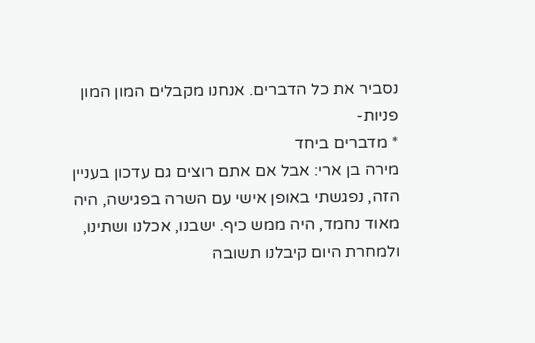נסביר את כל הדברים. אנחנו מקבלים המון המון פניות-
* מדברים ביחד
מירה בן ארי: אבל אם אתם רוצים גם עדכון בעניין הזה, נפגשתי באופן אישי עם השרה בפגישה, היה מאוד נחמד, היה ממש כיף. ישבנו, אכלנו ושתינו, ולמחרת היום קיבלנו תשובה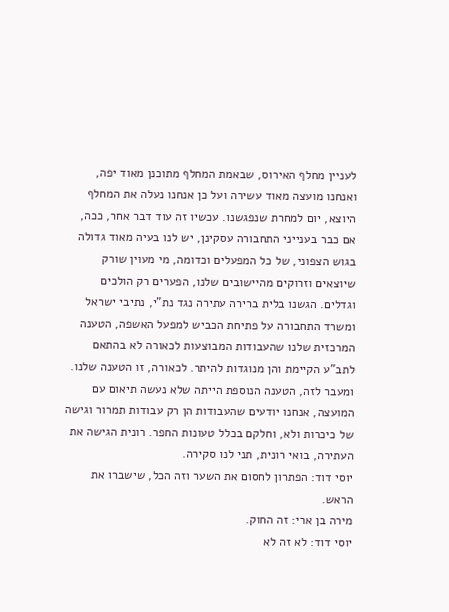לעניין מחלף האירוס, שבאמת המחלף מתוכנן מאוד יפה, ואנחנו מועצה מאוד עשירה ועל כן אנחנו נעלה את המחלף היוצא, יום למחרת שנפגשנו. עכשיו זה עוד דבר אחר, ככה, אם כבר בענייני התחבורה עסקינן, יש לנו בעיה מאוד גדולה בגוש הצפוני, של כל המפעלים וכדומה, מי מעוין שורק שיוצאים וזרוקים מהיישובים שלנו, הפערים רק הולכים וגדלים. הגשנו בלית ברירה עתירה נגד נת"י, נתיבי ישראל ומשרד התחבורה על פתיחת הכביש למפעל האשפה, הטענה המרכזית שלנו שהעבודות המבוצעות לכאורה לא בהתאם לתב"ע הקיימת והן מנוגדות להיתר. לכאורה, זו הטענה שלנו. ומעבר לזה, הטענה הנוספת הייתה שלא נעשה תיאום עם המועצה, אנחנו יודעים שהעבודות הן רק עבודות תמרור וגישה של כיכרות ולא, וחלקם בכלל טעונות החפר. רונית הגישה את העתירה, בואי רונית, תני לנו סקירה.
יוסי דוד: הפתרון לחסום את השער וזה הכל, שישברו את הראש.
מירה בן ארי: זה החוק.
יוסי דוד: לא זה לא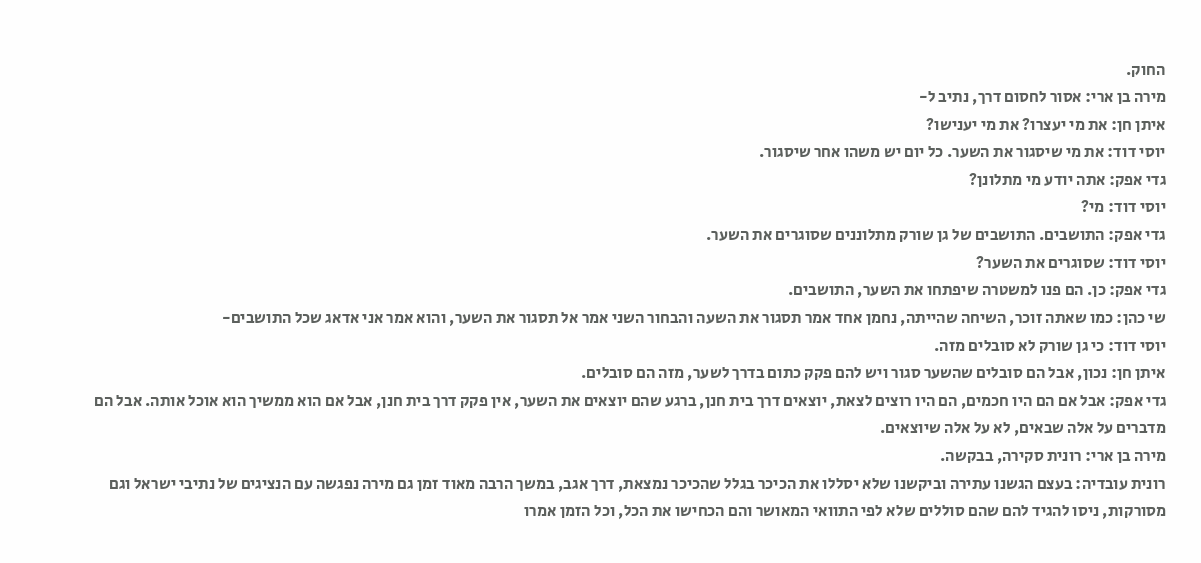החוק.
מירה בן ארי: אסור לחסום דרך, נתיב ל-
איתן חן: את מי יעצרו? את מי יענישו?
יוסי דוד: את מי שיסגור את השער. כל יום יש משהו אחר שיסגור.
גדי אפק: אתה יודע מי מתלונן?
יוסי דוד: מי?
גדי אפק: התושבים. התושבים של גן שורק מתלוננים שסוגרים את השער.
יוסי דוד: שסוגרים את השער?
גדי אפק: כן. הם פנו למשטרה שיפתחו את השער, התושבים.
שי כהן: כמו שאתה זוכר, השיחה שהייתה, נחמן אחד אמר תסגור את השעה והבחור השני אמר אל תסגור את השער, והוא אמר אני אדאג שכל התושבים-
יוסי דוד: כי גן שורק לא סובלים מזה.
איתן חן: נכון, אבל הם סובלים שהשער סגור ויש להם פקק כתום בדרך לשער, מזה הם סובלים.
גדי אפק: אבל אם הם היו חכמים, הם היו רוצים לצאת, יוצאים דרך בית חנן, ברגע שהם יוצאים את השער, אין פקק דרך בית חנן, אבל אם הוא ממשיך הוא אוכל אותה. אבל הם מדברים על אלה שבאים, לא על אלה שיוצאים.
מירה בן ארי: רונית סקירה, בבקשה.
רונית עובדיה: בעצם הגשנו עתירה וביקשנו שלא יסללו את הכיכר בגלל שהכיכר נמצאת, דרך אגב, במשך הרבה מאוד זמן גם מירה נפגשה עם הנציגים של נתיבי ישראל וגם מסורקות, ניסו להגיד להם שהם סוללים שלא לפי התוואי המאושר והם הכחישו את הכל, וכל הזמן אמרו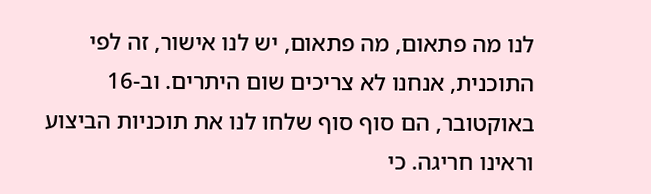לנו מה פתאום, מה פתאום, יש לנו אישור, זה לפי התוכנית, אנחנו לא צריכים שום היתרים. וב-16 באוקטובר, הם סוף סוף שלחו לנו את תוכניות הביצוע וראינו חריגה. כי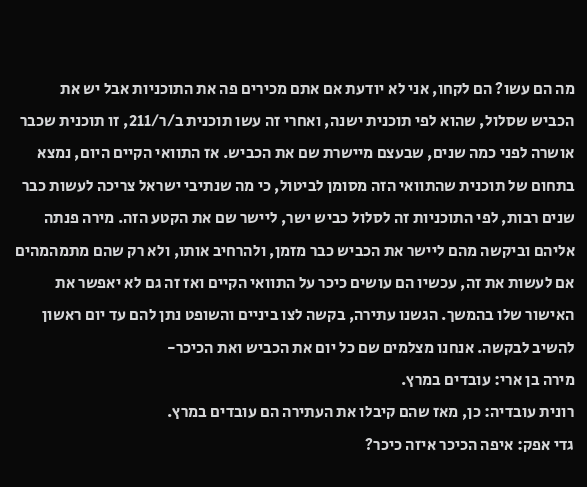מה הם עשו? הם לקחו, אני לא יודעת אם אתם מכירים פה את התוכניות אבל יש את הכביש שסלול, שהוא לפי תוכנית ישנה, ואחרי זה עשו תוכנית ב/ר/211, זו תוכנית שכבר אושרה לפני כמה שנים, שבעצם מיישרת שם את הכביש. אז התוואי הקיים היום, נמצא בתחום של תוכנית שהתוואי הזה מסומן לביטול, כי מה שנתיבי ישראל צריכה לעשות כבר שנים רבות, לפי התוכניות זה לסלול כביש ישר, ליישר שם את הקטע הזה. מירה פנתה אליהם וביקשה מהם ליישר את הכביש כבר מזמן, ולהרחיב אותו, ולא רק שהם מתמהמהים אם לעשות את זה, עכשיו הם עושים כיכר על התוואי הקיים ואז זה גם לא יאפשר את האישור שלו בהמשך. הגשנו עתירה, בקשה לצו ביניים והשופט נתן להם עד יום ראשון להשיב לבקשה. אנחנו מצלמים שם כל יום את הכביש ואת הכיכר-
מירה בן ארי: עובדים במרץ.
רונית עובדיה: כן, מאז שהם קיבלו את העתירה הם עובדים במרץ.
גדי אפק: איפה הכיכר איזה כיכר?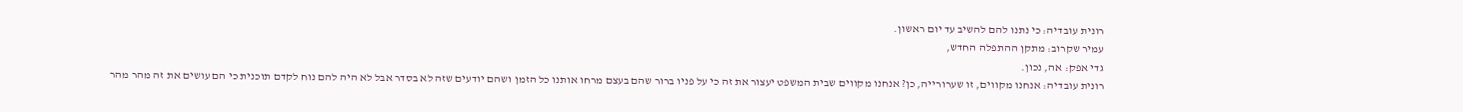רונית עובדיה: כי נתנו להם להשיב עד יום ראשון.
עמיר שקרוב: מתקן ההתפלה החדש,
גדי אפק: אה, נכון.
רונית עובדיה: אנחנו מקווים, זו שערורייה, כן? אנחנו מקווים שבית המשפט יעצור את זה כי על פניו ברור שהם בעצם מרחו אותנו כל הזמן ושהם יודעים שזה לא בסדר אבל לא היה להם נוח לקדם תוכנית כי הם עושים את זה מהר מהר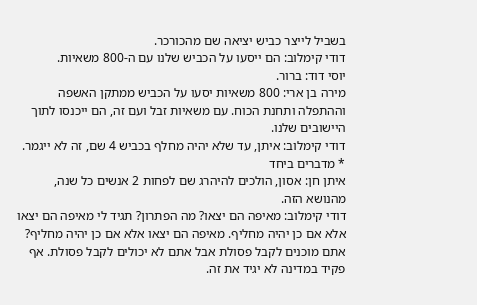בשביל לייצר כביש יציאה שם מהכורכר.
דודי קימלוב: הם ייסעו על הכביש שלנו עם ה-800 משאיות.
יוסי דוד: ברור.
מירה בן ארי: 800 משאיות יסעו על הכביש ממתקן האשפה וההתפלה ותחנת הכוח. עם משאיות זבל ועם זה, הם ייכנסו לתוך היישובים שלנו.
דודי קימלוב: איתן, עד שלא יהיה מחלף בכביש 4 שם, זה לא ייגמר.
* מדברים ביחד
איתן חן: אסון, הולכים להיהרג שם לפחות 2 אנשים כל שנה, מהנושא הזה.
דודי קימלוב: מאיפה הם יצאו? מה הפתרון? תגיד לי מאיפה הם יצאו אלא אם כן יהיה מחליף. מאיפה הם יצאו אלא אם כן יהיה מחליף? אתם מוכנים לקבל פסולת אבל אתם לא יכולים לקבל פסולת. אף פקיד במדינה לא יגיד את זה.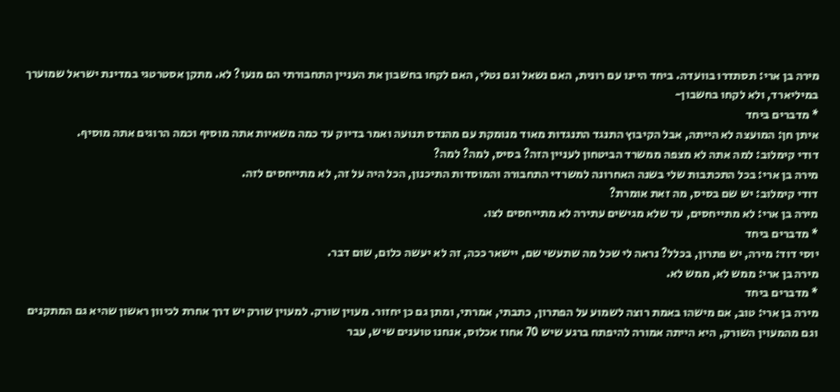מירה בן ארי: תסתדרו בוועדה. ביחד היינו עם רונית, האם נשאל וגם נטלי, האם לקחו בחשבון את העניין התחבורתי הם מנעו? לא. מתקן אסטרטגי במדינת ישראל שמוערך במיליארד, ולא לקחו בחשבון-
* מדברים ביחד
איתן חן: המועצה לא הייתה, אבל הקיבוץ התנגד התנגדות מאוד מנומקת עם מהנדס תנועה ואמר בדיוק עד כמה משאיות אתה מוסיף וכמה הרוגים אתה מוסיף.
דודי קימלוב: למה אתה לא מצפה ממשרד הביטחון לעניין הזה? בסיס, למה? למה?
מירה בן ארי: בכל התכתבות שלי בשנה האחרונה למשרדי התחבורה והמוסדות התיכנון, הכל היה על זה, לא מתייחסים לזה.
דודי קימלוב: יש שם בסיס, מה זאת אומרת?
מירה בן ארי: לא מתייחסים, עד שלא מגישים עתירה לא מתייחסים לצו.
* מדברים ביחד
יוסי דוד: מירה, יש פתרון, בכלל? נראה לי שכל מה שתעשי שם, יישאר ככה, זה לא יעשה כלום, שום דבר.
מירה בן ארי: ממש לא, ממש לא.
* מדברים ביחד
מירה בן ארי: טוב, אם מישהו באמת רוצה לשמוע על הפתרון, כתבתי, אמרתי, ומתן גם כן יחזור. מעוין שורק. למעוין שורק יש דרך אחרת לכיוון ראשון שהיא גם המתקנים וגם מהמעוין השורק, היא הייתה אמורה להיפתח ברגע שיש 70 אחוז אכלוס, אנחנו טוענים שיש, עבר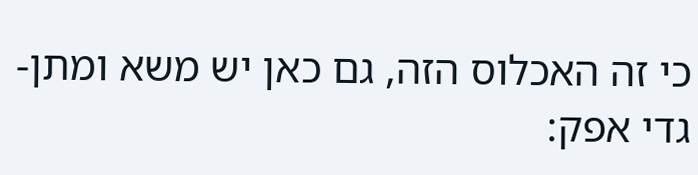כי זה האכלוס הזה, גם כאן יש משא ומתן-
גדי אפק: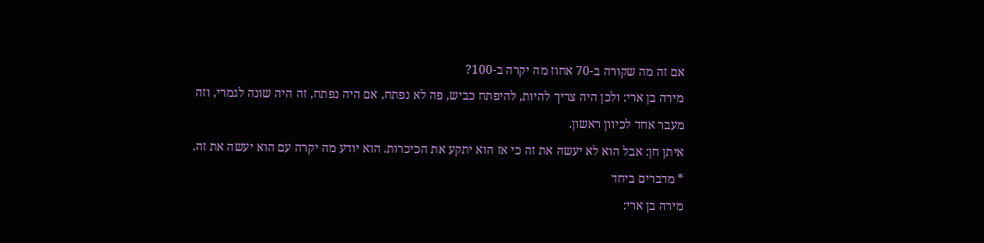אם זה מה שקורה ב-70 אחוז מה יקרה ב-100?
מירה בן ארי: ולכן היה צריך להיות, להיפתח כביש, פה לא נפתח, אם היה נפתח, זה היה שונה לגמרי, וזה מעבר אחד לכיוון ראשון.
איתן חן: אבל הוא לא יעשה את זה כי אז הוא יתקע את הכיכרות. הוא יודע מה יקרה עם הוא יעשה את זה.
* מדברים ביחד
מירה בן ארי: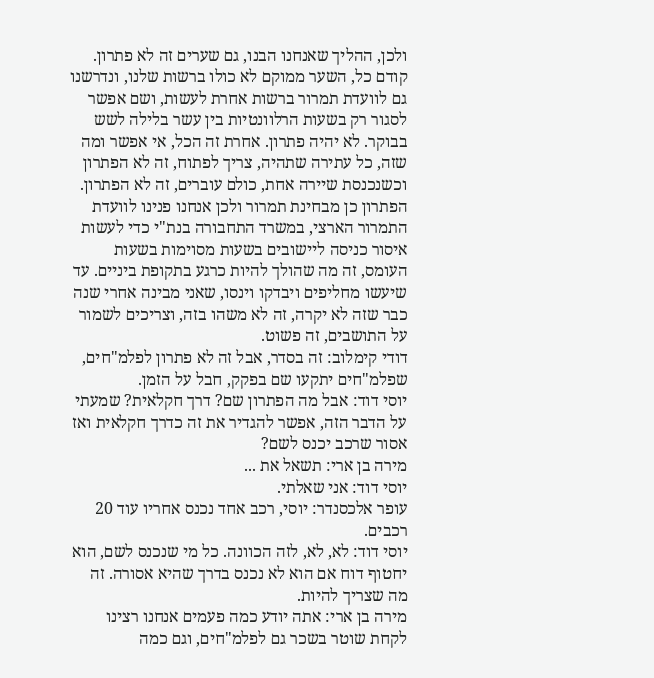ולכן, ההליך שאנחנו הבנו, גם שערים זה לא פתרון. קודם כל, השער ממוקם לא כולו ברשות שלנו, ונדרשנו גם לוועדת תמרור ברשות אחרת לעשות, ושם אפשר לסגור רק בשעות הרלוונטיות בין עשר בלילה לשש בבוקר. לא יהיה פתרון. אחרת זה הכל, אי אפשר ומה שזה, כל עתירה שתהיה, צריך לפתוח, זה לא הפתרון וכשנכנסת שיירה אחת, כולם עוברים, זה לא הפתרון. הפתרון כן מבחינת תמרור ולכן אנחנו פנינו לוועדת התמרור הארצי, במשרד התחבורה בנת"י כדי לעשות איסור כניסה ליישובים בשעות מסוימות בשעות העומס, זה מה שהולך להיות כרגע בתקופת ביניים. עד שיעשו מחליפים ויבדקו וינסו, שאני מבינה אחרי שנה כבר שזה לא יקרה, זה לא משהו בזה, וצריכים לשמור על התושבים, זה פשוט.
דודי קימלוב: זה בסדר, אבל זה לא פתרון לפלמ"חים, שפלמ"חים יתקעו שם בפקק, חבל על הזמן.
יוסי דוד: אבל מה הפתרון שם? דרך חקלאית? שמעתי על הדבר הזה, אפשר להגדיר את זה כדרך חקלאית ואז אסור שרכב יכנס לשם?
מירה בן ארי: תשאל את ...
יוסי דוד: אני שאלתי.
עופר אלכסנדר: יוסי, רכב אחד נכנס אחריו עוד 20 רכבים.
יוסי דוד: לא, לא, לזה הכוונה. כל מי שנכנס לשם, הוא יחטוף דוח אם הוא לא נכנס בדרך שהיא אסורה. זה מה שצריך להיות.
מירה בן ארי: אתה יודע כמה פעמים אנחנו רצינו לקחת שוטר בשכר גם לפלמ"חים, וגם כמה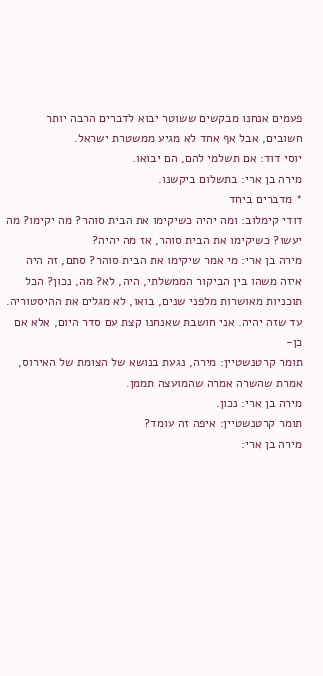פעמים אנחנו מבקשים ששוטר יבוא לדברים הרבה יותר חשובים, אבל אף אחד לא מגיע ממשטרת ישראל.
יוסי דוד: אם תשלמי להם, הם יבואו.
מירה בן ארי: בתשלום ביקשנו.
* מדברים ביחד
דודי קימלוב: ומה יהיה כשיקימו את הבית סוהר? מה יקימו? מה יעשו? כשיקימו את הבית סוהר, אז מה יהיה?
מירה בן ארי: מי אמר שיקימו את הבית סוהר? סתם, זה היה איזה משהו בין הביקור הממשלתי, היה, לא? מה, נכון? הכל תוכניות מאושרות מלפני שנים, בואו, לא מגלים את ההיסטוריה. עד שזה יהיה. אני חושבת שאנחנו קצת עם סדר היום, אלא אם כן-
תומר קרטנשטיין: מירה, נגעת בנושא של הצומת של האירוס, אמרת שהשרה אמרה שהמועצה תממן.
מירה בן ארי: נכון.
תומר קרטנשטיין: איפה זה עומד?
מירה בן ארי: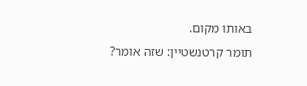באותו מקום.
תומר קרטנשטיין: שזה אומר?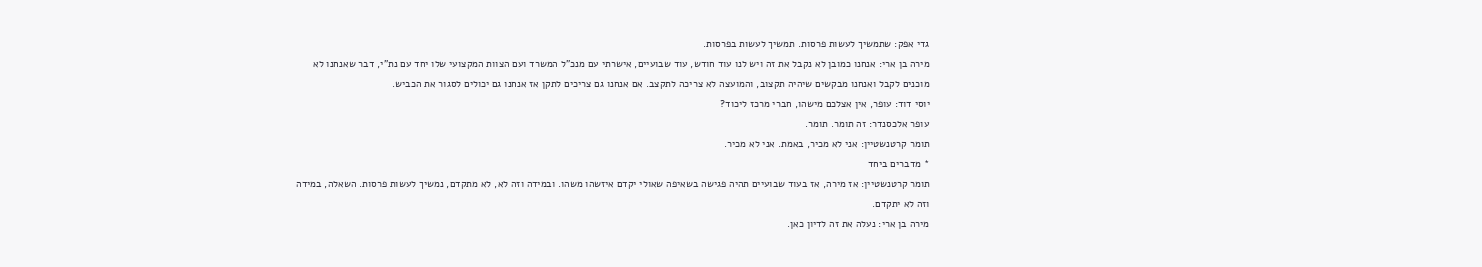גדי אפק: שתמשיך לעשות פרסות. תמשיך לעשות בפרסות.
מירה בן ארי: אנחנו כמובן לא נקבל את זה ויש לנו עוד חודש, עוד שבועיים, אישרתי עם מנכ"ל המשרד ועם הצוות המקצועי שלו יחד עם נת"י, דבר שאנחנו לא מוכנים לקבל ואנחנו מבקשים שיהיה תקצוב, והמועצה לא צריכה לתקצב. אם אנחנו גם צריכים לתקן אז אנחנו גם יכולים לסגור את הכביש.
יוסי דוד: עופר, אין אצלכם מישהו, חברי מרכז ליכוד?
עופר אלכסנדר: זה תומר. תומר.
תומר קרטנשטיין: אני לא מכיר, באמת. אני לא מכיר.
* מדברים ביחד
תומר קרטנשטיין: אז מירה, אז בעוד שבועיים תהיה פגישה בשאיפה שאולי יקדם איזשהו משהו. ובמידה וזה לא, לא מתקדם, נמשיך לעשות פרסות. השאלה, במידה וזה לא יתקדם.
מירה בן ארי: נעלה את זה לדיון כאן.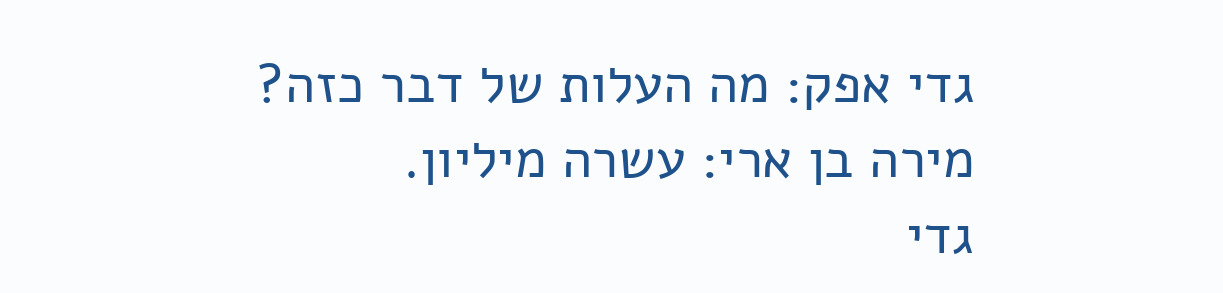גדי אפק: מה העלות של דבר כזה?
מירה בן ארי: עשרה מיליון.
גדי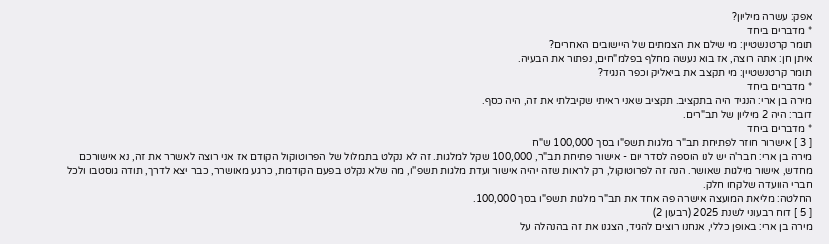אפק: עשרה מיליון?
* מדברים ביחד
תומר קרטנשטיין: מי שילם את הצמתים של היישובים האחרים?
איתן חן: אתה רוצה, אז בוא נעשה מחלף בפלמ"חים, נפתור את הבעיה.
תומר קרטנשטיין: מי תקצב את ביאליק וכפר הנגיד?
* מדברים ביחד
מירה בן ארי: הנגיד היה בתקציב. תקציב שאני ראיתי שקיבלתי את זה, היה כסף.
דובר: היה 2 מיליון של תב"רים.
* מדברים ביחד
[ 3 ] אישרור חוזר לפתיחת תב"ר מלגות תשפ"ו בסך 100,000 ש"ח
מירה בן ארי: חבר'ה יש לנו הוספה לסדר יום - אישור פתיחת תב"ר, 100,000 שקל למלגות. זה לא נקלט בתמלול של הפרוטוקול הקודם אז אני רוצה לאשרר את זה, נא אישורכם מחדש, אישור מילגות שאושר. הנה זה לפרוטוקול, רק לראות שזה יהיה אישור ועדת מלגות תשפ''ו, מה שלא נקלט בפעם הקודמת, כרגע מאושרר, כבר יצא לדרך, תודה גוסטבו ולכל חברי הוועדה שלקחו חלק.
החלטה: מליאת המועצה אישרה פה אחד את תב"ר מלגות תשפ"ו בסך 100,000.
[ 5 ] דוח רבעוני לשנת 2025 (רבעון 2)
מירה בן ארי: באופן כללי, אנחנו רוצים להגיד, הצגנו את זה בהנהלה על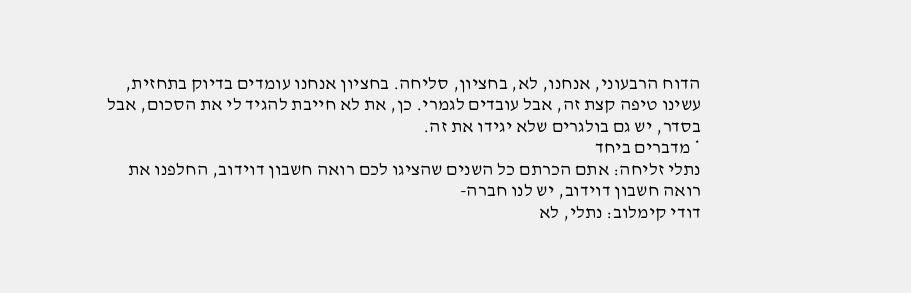הדוח הרבעוני, אנחנו, לא, בחציון, סליחה. בחציון אנחנו עומדים בדיוק בתחזית, עשינו טיפה קצת זה, אבל עובדים לגמרי. כן, את לא חייבת להגיד לי את הסכום, אבל בסדר, יש גם בולגרים שלא יגידו את זה.
* מדברים ביחד
נתלי זליחה: אתם הכרתם כל השנים שהציגו לכם רואה חשבון דוידוב, החלפנו את רואה חשבון דוידוב, יש לנו חברה-
דודי קימלוב: נתלי, לא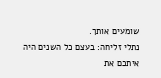שומעים אותך.
נתלי זליחה: בעצם כל השנים היה איתכם את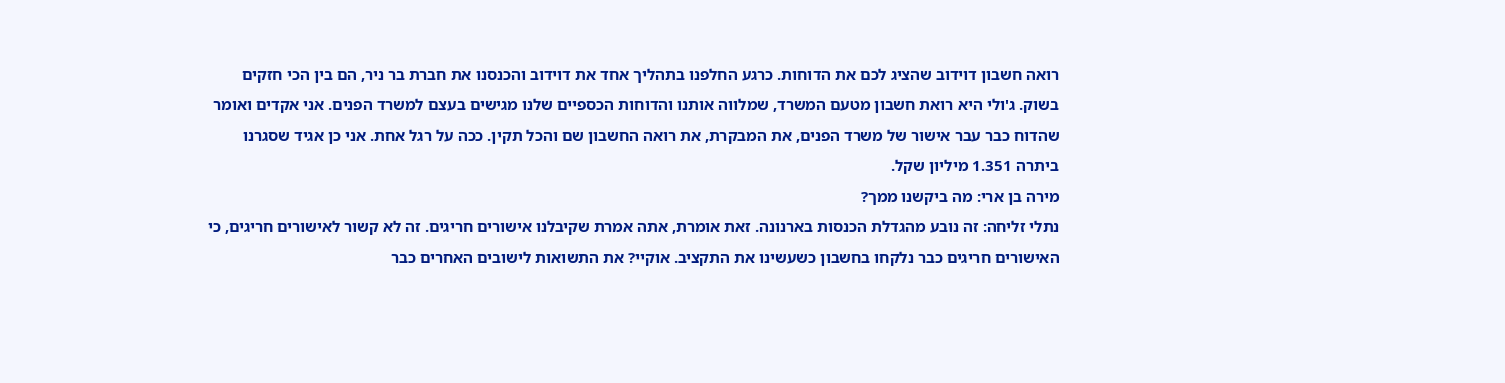רואה חשבון דוידוב שהציג לכם את הדוחות. כרגע החלפנו בתהליך אחד את דוידוב והכנסנו את חברת בר ניר, הם בין הכי חזקים בשוק. ג'ולי היא רואת חשבון מטעם המשרד, שמלווה אותנו והדוחות הכספיים שלנו מגישים בעצם למשרד הפנים. אני אקדים ואומר שהדוח כבר עבר אישור של משרד הפנים, את המבקרת, את רואה החשבון שם והכל תקין. ככה על רגל אחת. אני כן אגיד שסגרנו ביתרה 1.351 מיליון שקל.
מירה בן ארי: מה ביקשנו ממך?
נתלי זליחה: זה נובע מהגדלת הכנסות בארנונה. זאת אומרת, אתה אמרת שקיבלנו אישורים חריגים. זה לא קשור לאישורים חריגים, כי האישורים חריגים כבר נלקחו בחשבון כשעשינו את התקציב. אוקיי? את התשואות לישובים האחרים כבר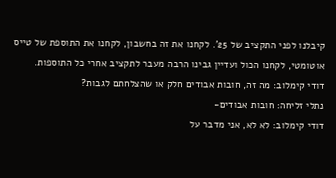קיבלנו לפני התקציב של 25'. לקחנו את זה בחשבון, לקחנו את התוספת של טייס אוטומטי, לקחנו הכול ועדיין גבינו הרבה מעבר לתקציב אחרי כל התוספות.
דודי קימלוב: מה זה, חובות אבודים חלק או שהצלחתם לגבות?
נתלי זליחה: חובות אבודים-
דודי קימלוב: לא לא, אני מדבר על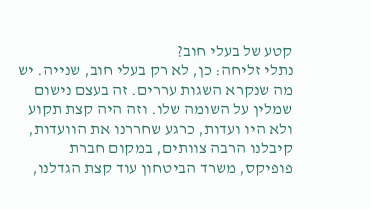קטע של בעלי חוב?
נתלי זליחה: כן, לא רק בעלי חוב, שנייה. יש מה שנקרא השגות עררים. זה בעצם נישום שמלין על השומה שלו. וזה היה קצת תקוע ולא היו ועדות, כרגע שחררנו את הוועדות, קיבלנו הרבה צוותים, במקום חברת פופיקס, משרד הביטחון עוד קצת הגדלנו,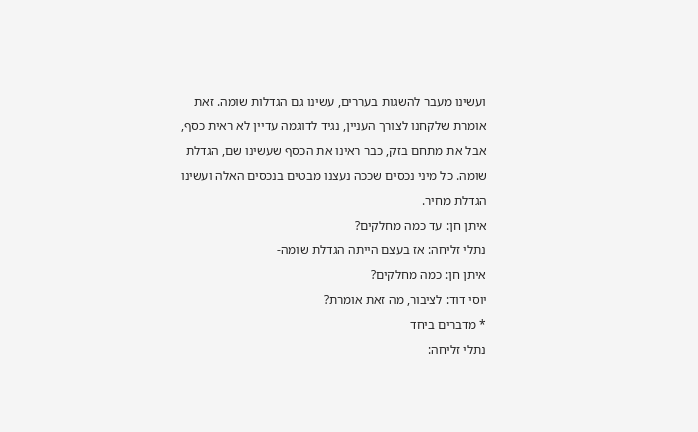ועשינו מעבר להשגות בעררים, עשינו גם הגדלות שומה. זאת אומרת שלקחנו לצורך העניין, נגיד לדוגמה עדיין לא ראית כסף, אבל את מתחם בזק, כבר ראינו את הכסף שעשינו שם, הגדלת שומה. כל מיני נכסים שככה נעצנו מבטים בנכסים האלה ועשינו הגדלת מחיר.
איתן חן: עד כמה מחלקים?
נתלי זליחה: אז בעצם הייתה הגדלת שומה-
איתן חן: כמה מחלקים?
יוסי דוד: לציבור, מה זאת אומרת?
* מדברים ביחד
נתלי זליחה: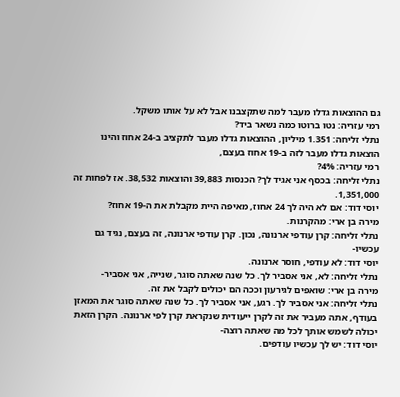גם ההוצאות גדלו מעבר למה שתקצבנו אבל לא על אותו משקל.
רמי עזריה: נטו ברוטו כמה נשאר ביד?
נתלי זליחה: 1.351 מיליון, ההוצאות גדלו מעבר לתקציב ב-24 אחוז והינו הוצאות גדלו מעבר לזה ב-19 אחוז בעצם,
רמי עזריה: 4%?
נתלי זליחה: בכסף אני אגיד לך? הכנסות 39,883 והוצאות 38,532. אז לפחות זה 1,351,000.
יוסי דוד: אם לא היה לך 24 אחוז, מאיפה היית מקבלת את ה-19 אחוז?
מירה בן ארי: מהקרנות.
נתלי זליחה: קרן עודפי ארנונה, נכון. קרן עודפי ארנונה, זה בעצם, נגיד גם עכשיו-
יוסי דוד: לא עודפי, חוסר ארנונה.
נתלי זליחה: לא, אני אסביר לך. כל שנה שאתה סוגר, שנייה, אני אסביר-
מירה בן ארי: שואפים לגירעון וככה הם יכולים לקבל את זה.
נתלי זליחה: אני אסביר לך. רגע, אני אסביר לך. כל שנה שאתה סוגר את המאזן בעודף, אתה מעביר את זה לקרן ייעודית שנקראת קרן לפי ארנונה. הקרן הזאת יכולה לשמש אותך לכל מה שאתה רוצה-
יוסי דוד: יש לך עכשיו עודפים.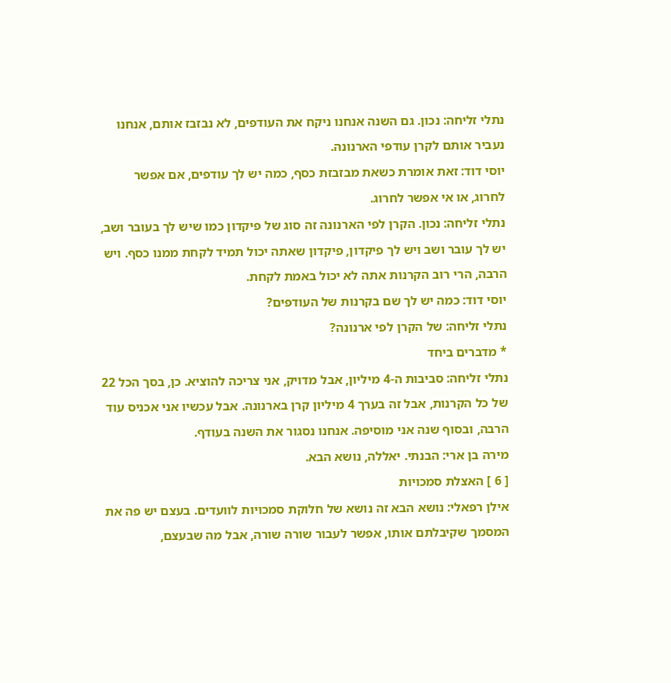נתלי זליחה: נכון. גם השנה אנחנו ניקח את העודפים, לא נבזבז אותם, אנחנו נעביר אותם לקרן עודפי הארנונה.
יוסי דוד: זאת אומרת כשאת מבזבזת כסף, כמה יש לך עודפים, אם אפשר לחרוג, או אי אפשר לחרוג.
נתלי זליחה: נכון. הקרן לפי הארנונה זה סוג של פיקדון כמו שיש לך בעובר ושב, יש לך עובר ושב ויש לך פיקדון, פיקדון שאתה יכול תמיד לקחת ממנו כסף. ויש הרבה, הרי רוב הקרנות אתה לא יכול באמת לקחת.
יוסי דוד: כמה יש לך שם בקרנות של העודפים?
נתלי זליחה: של הקרן לפי ארנונה?
* מדברים ביחד
נתלי זליחה: סביבות ה-4 מיליון, אבל מדויק, אני צריכה להוציא. כן, בסך הכל 22 של כל הקרנות, אבל זה בערך 4 מיליון קרן בארנונה. אבל עכשיו אני אכניס עוד הרבה, ובסוף שנה אני מוסיפה. אנחנו נסגור את השנה בעודף.
מירה בן ארי: הבנתי. יאללה, נושא הבא.
[ 6 ] האצלת סמכויות
אילן רפאלי: נושא הבא זה נושא של חלוקת סמכויות לוועדים. בעצם יש פה את המסמך שקיבלתם אותו, אפשר לעבור שורה שורה, אבל מה שבעצם,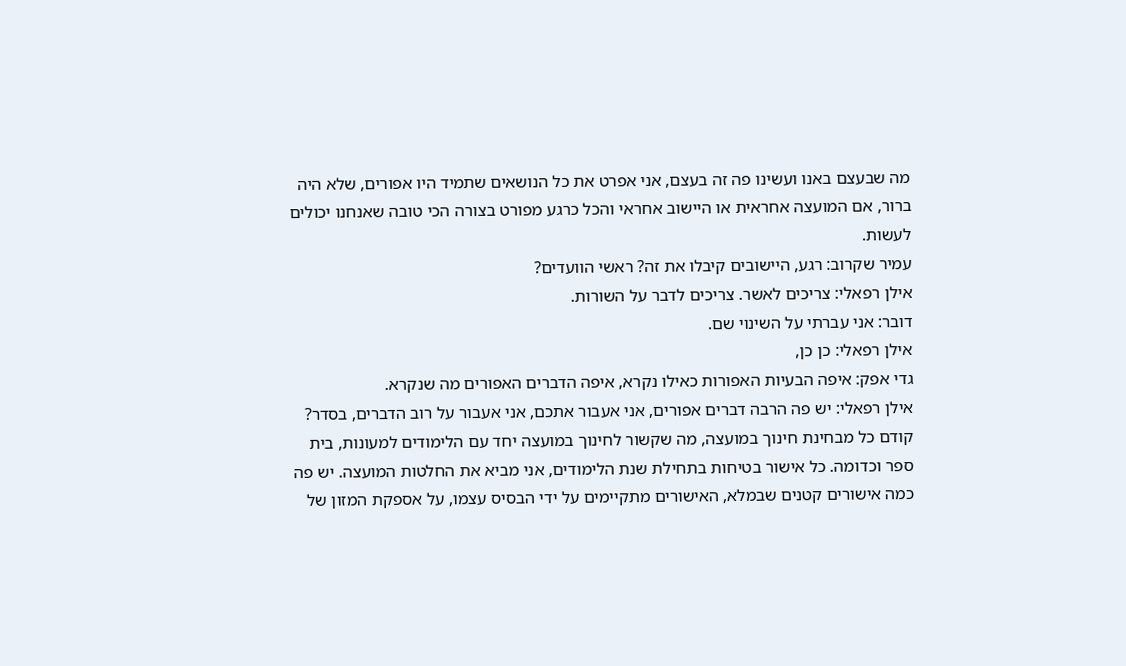מה שבעצם באנו ועשינו פה זה בעצם, אני אפרט את כל הנושאים שתמיד היו אפורים, שלא היה ברור, אם המועצה אחראית או היישוב אחראי והכל כרגע מפורט בצורה הכי טובה שאנחנו יכולים לעשות.
עמיר שקרוב: רגע, היישובים קיבלו את זה? ראשי הוועדים?
אילן רפאלי: צריכים לאשר. צריכים לדבר על השורות.
דובר: אני עברתי על השינוי שם.
אילן רפאלי: כן כן,
גדי אפק: איפה הבעיות האפורות כאילו נקרא, איפה הדברים האפורים מה שנקרא.
אילן רפאלי: יש פה הרבה דברים אפורים, אני אעבור אתכם, אני אעבור על רוב הדברים, בסדר? קודם כל מבחינת חינוך במועצה, מה שקשור לחינוך במועצה יחד עם הלימודים למעונות, בית ספר וכדומה. כל אישור בטיחות בתחילת שנת הלימודים, אני מביא את החלטות המועצה. יש פה כמה אישורים קטנים שבמלא, האישורים מתקיימים על ידי הבסיס עצמו, על אספקת המזון של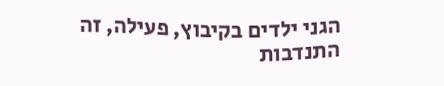הגני ילדים בקיבוץ, פעילה, זה התנדבות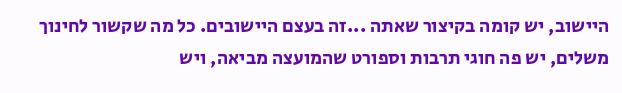היישוב, יש קומה בקיצור שאתה ...זה בעצם היישובים. כל מה שקשור לחינוך משלים, יש פה חוגי תרבות וספורט שהמועצה מביאה, ויש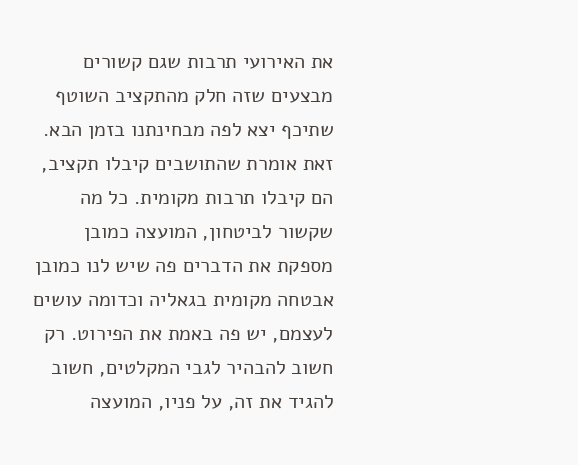את האירועי תרבות שגם קשורים מבצעים שזה חלק מהתקציב השוטף שתיכף יצא לפה מבחינתנו בזמן הבא. זאת אומרת שהתושבים קיבלו תקציב, הם קיבלו תרבות מקומית. כל מה שקשור לביטחון, המועצה כמובן מספקת את הדברים פה שיש לנו כמובן אבטחה מקומית בגאליה וכדומה עושים לעצמם, יש פה באמת את הפירוט. רק חשוב להבהיר לגבי המקלטים, חשוב להגיד את זה, על פניו, המועצה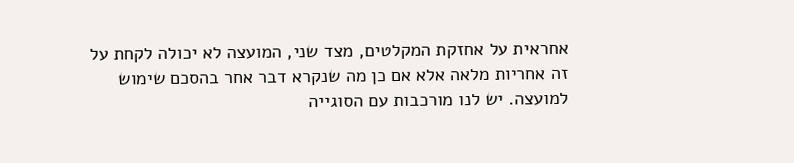אחראית על אחזקת המקלטים, מצד שני, המועצה לא יכולה לקחת על זה אחריות מלאה אלא אם כן מה שנקרא דבר אחר בהסכם שימוש למועצה. יש לנו מורכבות עם הסוגייה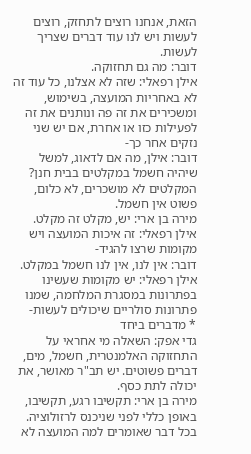הזאת, אנחנו רוצים לתחזק, רוצים לעשות ויש לנו עוד דברים שצריך לעשות.
דובר: מה גם תחזוקה.
אילן רפאלי: שזה לא אצלנו, כל עוד זה לא באחריות המועצה, בשימוש, ומשכירים את זה פה ונותנים את זה לפעילות כזו או אחרת, אם יש שני נזקים אחר כך-
דובר: אילן, מה אם לדאוג, למשל שיהיה חשמל במקלטים בבית חנן? המקלטים לא מושכרים, לא כלום, פשוט אין חשמל.
מירה בן ארי: יש, מקלט זה מקלט.
אילן רפאלי: זה איכות המועצה ויש מקומות שרצו להגיד-
דובר: אין לנו, אין לנו חשמל במקלט.
אילן רפאלי: יש מקומות שעשינו בפתרונות במסגרת המלחמה, שמנו פתרונות סולריים שיכולים לעשות-
* מדברים ביחד
גדי אפק: השאלה מי אחראי על התחזוקה האלמנטרית, חשמל, מים, דברים פשוטים. יש תב"ר מאושר, את יכולה לתת כסף.
מירה בן ארי: תקשיבו רגע, תקשיבו, באופן כללי לפני שניכנס לרזולוציה. בכל דבר שאומרים למה המועצה לא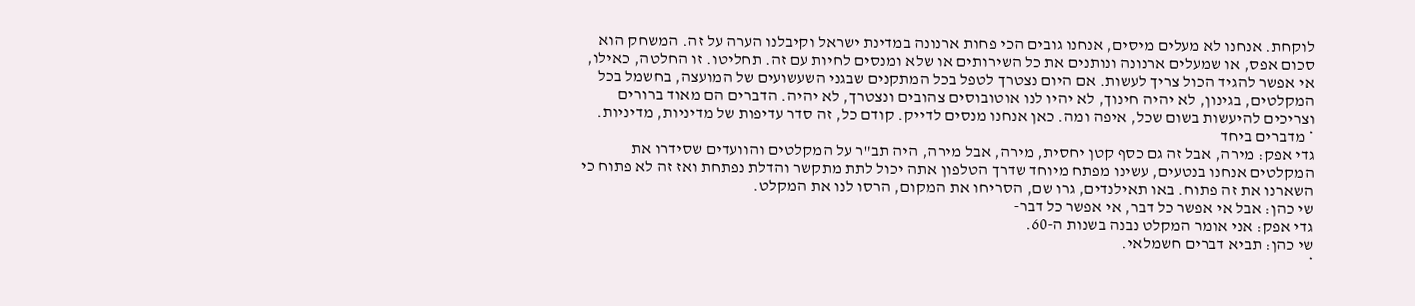לוקחת. אנחנו לא מעלים מיסים, אנחנו גובים הכי פחות ארנונה במדינת ישראל וקיבלנו הערה על זה. המשחק הוא סכום אפס, או שמעלים ארנונה ונותנים את כל השירותים או שלא ומנסים לחיות עם זה. תחליטו. זו החלטה, כאילו, אי אפשר להגיד הכול צריך לעשות. אם היום נצטרך לטפל בכל המתקנים שבגני השעשועים של המועצה, בחשמל בכל המקלטים, בגינון, לא יהיה חינוך, לא יהיו לנו אוטובוסים צהובים ונצטרך, לא יהיה. הדברים הם מאוד ברורים וצריכים להיעשות בשום שכל, איפה ומה. כאן אנחנו מנסים לדייק. קודם כל, זה סדר עדיפות של מדיניות, מדיניות.
* מדברים ביחד
גדי אפק: מירה, אבל זה גם כסף קטן יחסית, מירה, אבל מירה, היה תב"ר על המקלטים והוועדים שסידרו את המקלטים אנחנו בנטעים, עשינו מפתח מיוחד שדרך הטלפון אתה יכול לתת מתקשר והדלת נפתחת ואז זה לא פתוח כי השארנו את זה פתוח. באו תאילנדים, גרו שם, הסריחו את המקום, הרסו לנו את המקלט.
שי כהן: אבל אי אפשר כל דבר, אי אפשר כל דבר-
גדי אפק: אני אומר המקלט נבנה בשנות ה-60.
שי כהן: תביא דברים חשמלאי.
*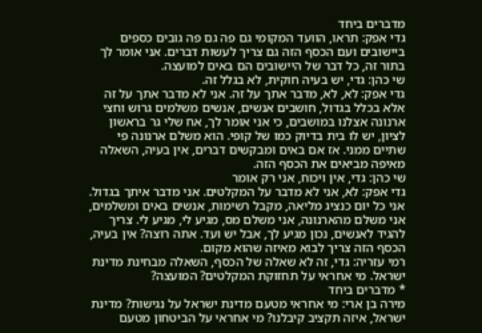מדברים ביחד
גדי אפק: תראו, הוועד המקומי גם פה גם פה גובים כספים ביישובים ועם הכסף הזה גם צריך לעשות דברים. אני אומר לך בתור זה, כל דבר של היישובים הם באים למועצה.
שי כהן: גדי, יש בעיה חוקית, לא בגלל זה.
גדי אפק: לא, לא, מדבר אתך על זה. אני לא מדבר אתך על זה אלא בכלל בגדול, חושבים אנשים, אנשים משלמים גרוש וחצי ארנונה אצלנו במושבים, כי אני אומר לך, אח שלי גר בראשון לציון, יש לו בית בדיוק כמו של קופי. הוא משלם ארנונה פי שתיים ממני. אז אם באים ומבקשים דברים, אין בעיה, השאלה מאיפה מביאים את הכסף הזה.
שי כהן: גדי, אין ויכוח, אני רק אומר
גדי אפק: לא, אני לא מדבר על המקלטים. אני מדבר איתך בגדול. אני כל יום כנציג מליאה, מקבל רשימות, אנשים באים ומשלמים, אני משלם מהארנונה, אני משלם מס, מגיע לי, מגיע לי. צריך להגיד לאנשים, נכון מגיע לך, אבל יש ועד. אתה רוצה? אין בעיה, הכסף הזה צריך לבוא מאיזה שהוא מקום.
רמי עזריה: גדי, זה לא שאלה של הכסף, השאלה מבחינת מדינת ישראל. מי אחראי על תחזוקת המקלטים? המועצה?
* מדברים ביחד
מירה בן ארי: מי אחראי מטעם מדינת ישראל על נגישות? מדינת ישראל, איזה תקציב קיבלנו? מי אחראי על הביטחון מטעם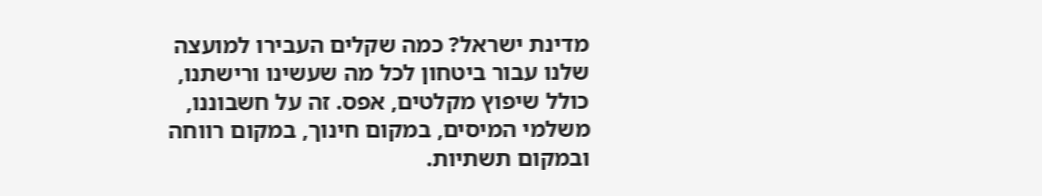מדינת ישראל? כמה שקלים העבירו למועצה שלנו עבור ביטחון לכל מה שעשינו ורישתנו, כולל שיפוץ מקלטים, אפס. זה על חשבוננו, משלמי המיסים, במקום חינוך, במקום רווחה ובמקום תשתיות.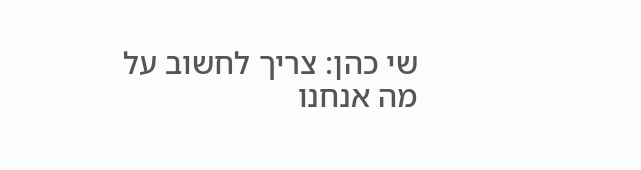שי כהן: צריך לחשוב על מה אנחנו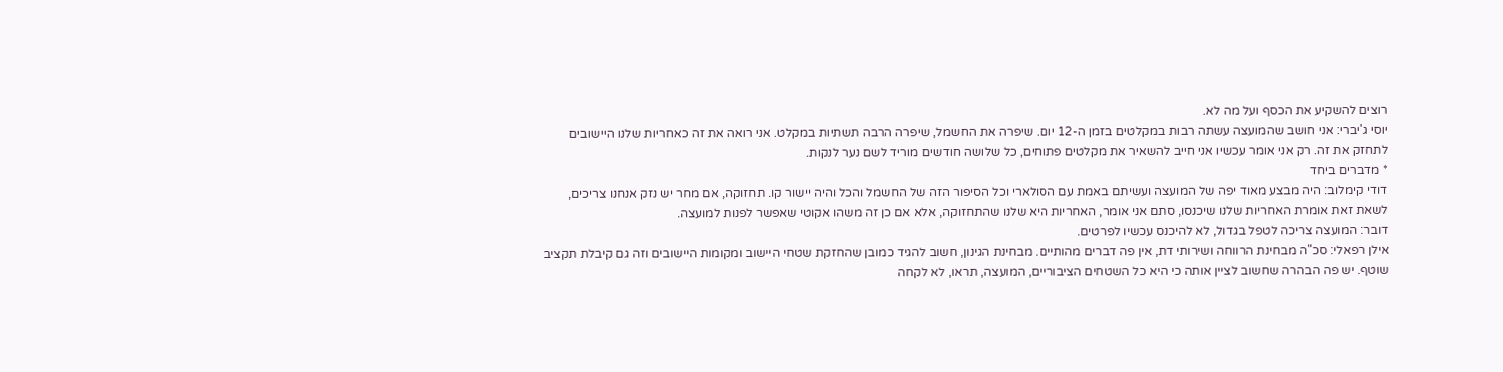רוצים להשקיע את הכסף ועל מה לא.
יוסי ג'יברי: אני חושב שהמועצה עשתה רבות במקלטים בזמן ה-12 יום. שיפרה את החשמל, שיפרה הרבה תשתיות במקלט. אני רואה את זה כאחריות שלנו היישובים לתחזק את זה. רק אני אומר עכשיו אני חייב להשאיר את מקלטים פתוחים, כל שלושה חודשים מוריד לשם נער לנקות.
* מדברים ביחד
דודי קימלוב: היה מבצע מאוד יפה של המועצה ועשיתם באמת עם הסולארי וכל הסיפור הזה של החשמל והכל והיה יישור קו. תחזוקה, אם מחר יש נזק אנחנו צריכים, לשאת זאת אומרת האחריות שלנו שיכנסו, סתם אני אומר, האחריות היא שלנו שהתחזוקה, אלא אם כן זה משהו אקוטי שאפשר לפנות למועצה.
דובר: המועצה צריכה לטפל בגדול, לא להיכנס עכשיו לפרטים.
אילן רפאלי: סכ"ה מבחינת הרווחה ושירותי דת, אין פה דברים מהותיים. מבחינת הגינון, חשוב להגיד כמובן שהחזקת שטחי היישוב ומקומות היישובים וזה גם קיבלת תקציב שוטף. יש פה הבהרה שחשוב לציין אותה כי היא כל השטחים הציבוריים, המועצה, תראו, לא לקחה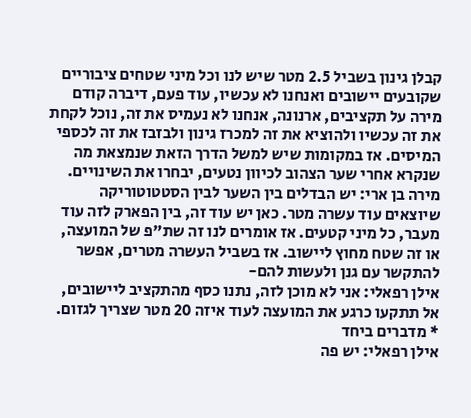קבלן גינון בשביל 2.5 מטר שיש לנו וכל מיני שטחים ציבוריים שקובעים יישובים ואנחנו לא עכשיו, עוד פעם, דיברה קודם מירה על תקציבים, ארנונה, אנחנו לא נעמיס את זה, נוכל לקחת את זה עכשיו ולהוציא את זה למכרז גינון ולבזבז את זה לכספי המיסים. אז במקומות שיש למשל הדרך הזאת שנמצאת מה שנקרא אחרי שער הצהוב לכיוון נטעים, יבחרו את השינויים.
מירה בן ארי: יש הבדלים בין השער לבין הסטטוטוריקה שיוצאים עוד עשרה מטר. כאן יש עוד זה, בין הפארק לזה עוד מעבר, כל מיני קטעים. אז אומרים לנו זה שת"פ של המועצה, או זה שטח מחוץ ליישוב. אז בשביל העשרה מטרים, אפשר להתקשר עם גנן ולעשות להם-
אילן רפאלי: אני לא מוכן לזה, נתנו כסף מהתקציב ליישובים, אל תתקעו כרגע את המועצה לעוד איזה 20 מטר שצריך לגזום.
* מדברים ביחד
אילן רפאלי: יש פה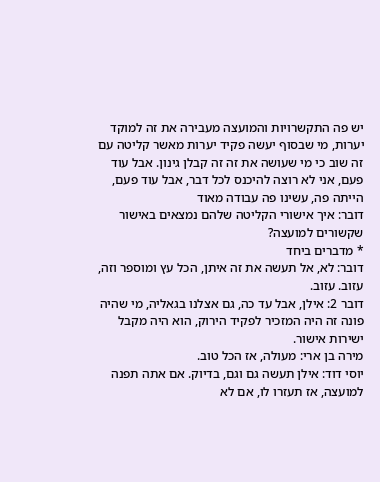יש פה התקשרויות והמועצה מעבירה את זה למוקד יערות, מי שבסוף יעשה פקיד יערות מאשר קליטה עם זה שוב כי מי שעושה את זה זה קבלן גינון. אבל עוד פעם, אני לא רוצה להיכנס לכל דבר, אבל עוד פעם, הייתה פה, עשינו פה עבודה מאוד
דובר: איך אישורי הקליטה שלהם נמצאים באישור שקשורים למועצה?
* מדברים ביחד
דובר: לא, אל תעשה את זה איתן, הכל עץ ומוספר וזה, עזוב. עזוב.
דובר 2: אילן, אבל עד כה, גם אצלנו בגאליה, מי שהיה פונה זה היה המזכיר לפקיד הירוק, הוא היה מקבל ישירות אישור.
מירה בן ארי: מעולה, אז הכל טוב.
יוסי דוד: אילן תעשה גם וגם, בדיוק. אם אתה תפנה למועצה, אז תעזרו לו, אם לא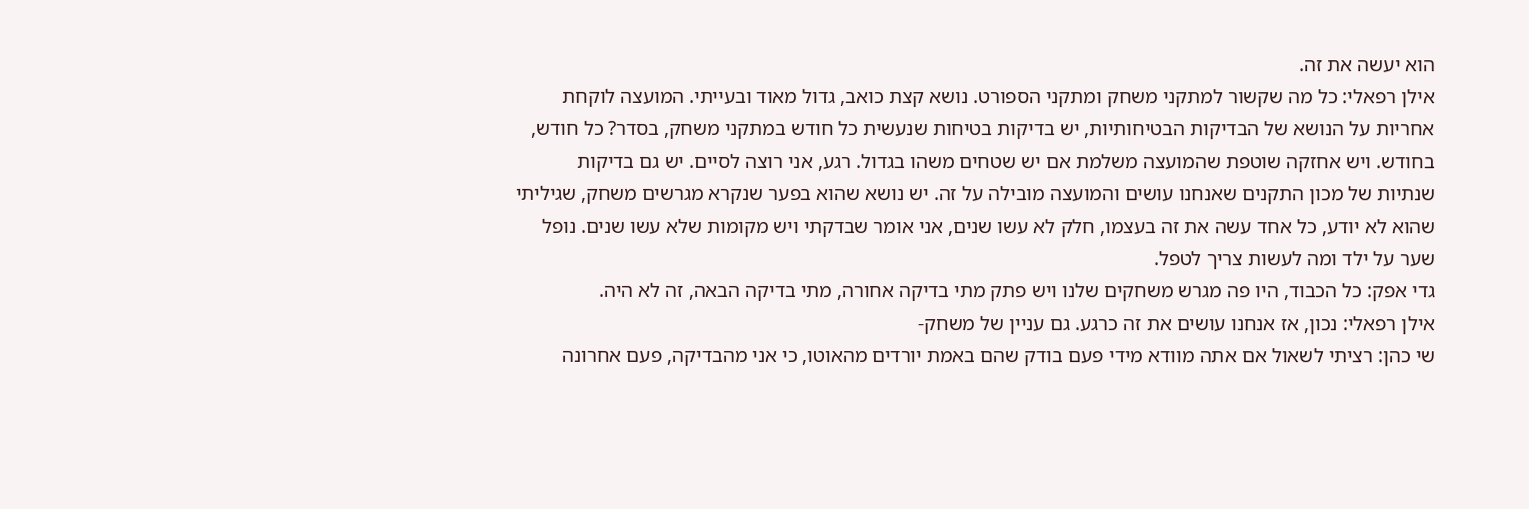הוא יעשה את זה.
אילן רפאלי: כל מה שקשור למתקני משחק ומתקני הספורט. נושא קצת כואב, גדול מאוד ובעייתי. המועצה לוקחת אחריות על הנושא של הבדיקות הבטיחותיות, יש בדיקות בטיחות שנעשית כל חודש במתקני משחק, בסדר? כל חודש, בחודש. ויש אחזקה שוטפת שהמועצה משלמת אם יש שטחים משהו בגדול. רגע, אני רוצה לסיים. יש גם בדיקות שנתיות של מכון התקנים שאנחנו עושים והמועצה מובילה על זה. יש נושא שהוא בפער שנקרא מגרשים משחק, שגיליתי שהוא לא יודע, כל אחד עשה את זה בעצמו, חלק לא עשו שנים, אני אומר שבדקתי ויש מקומות שלא עשו שנים. נופל שער על ילד ומה לעשות צריך לטפל.
גדי אפק: כל הכבוד, היו פה מגרש משחקים שלנו ויש פתק מתי בדיקה אחורה, מתי בדיקה הבאה, זה לא היה.
אילן רפאלי: נכון, אז אנחנו עושים את זה כרגע. גם עניין של משחק-
שי כהן: רציתי לשאול אם אתה מוודא מידי פעם בודק שהם באמת יורדים מהאוטו, כי אני מהבדיקה, פעם אחרונה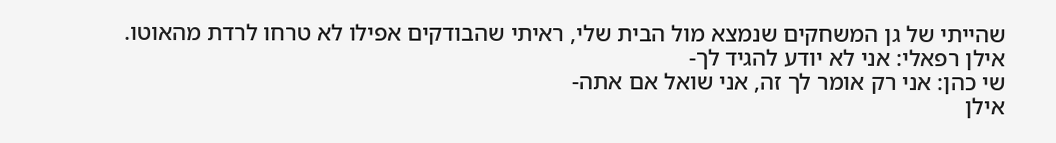שהייתי של גן המשחקים שנמצא מול הבית שלי, ראיתי שהבודקים אפילו לא טרחו לרדת מהאוטו.
אילן רפאלי: אני לא יודע להגיד לך-
שי כהן: אני רק אומר לך זה, אני שואל אם אתה-
אילן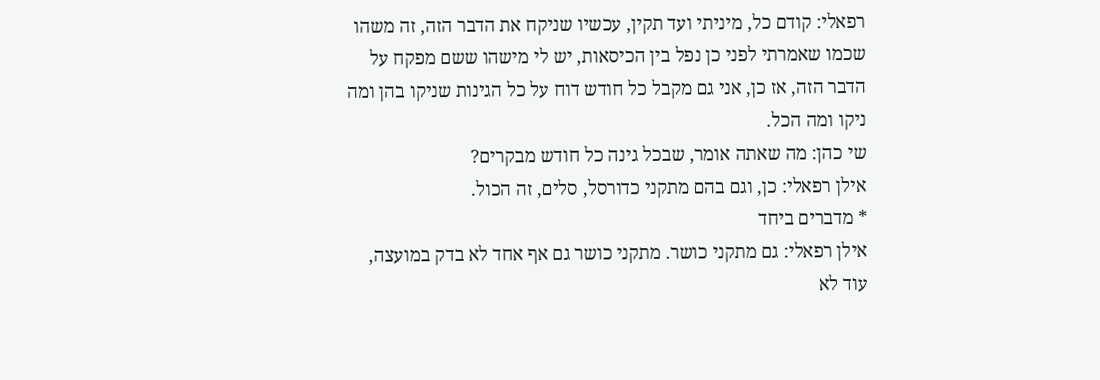רפאלי: קודם כל, מיניתי ועד תקין, עכשיו שניקח את הדבר הזה, זה משהו שכמו שאמרתי לפני כן נפל בין הכיסאות, יש לי מישהו ששם מפקח על הדבר הזה, אז כן, אני גם מקבל כל חודש דוח על כל הגינות שניקו בהן ומה ניקו ומה הכל.
שי כהן: מה שאתה אומר, שבכל גינה כל חודש מבקרים?
אילן רפאלי: כן, וגם בהם מתקני כדורסל, סלים, זה הכול.
* מדברים ביחד
אילן רפאלי: גם מתקני כושר. מתקני כושר גם אף אחד לא בדק במועצה, עוד לא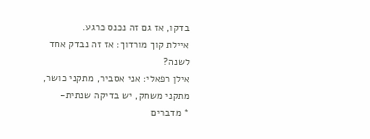בדקו, אז גם זה נכנס כרגע.
איילת קוך מורדוך: אז זה נבדק אחד לשנה?
אילן רפאלי: אני אסביר, מתקני כושר, מתקני משחק, יש בדיקה שנתית-
* מדברים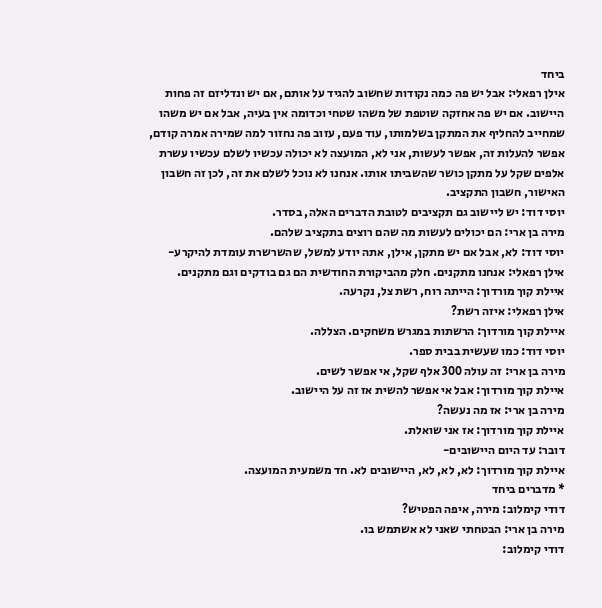ביחד
אילן רפאלי: אבל יש פה כמה נקודות שחשוב להגיד על אותם, אם יש ונדליזם זה פחות היישוב. אם יש פה אחזקה שוטפת של משהו שטחי וכדומה אין בעיה, אבל אם יש משהו שמחייב להחליף את המתקן בשלמותו, עוד פעם, עזוב פה נחזור למה שמירה אמרה קודם, אפשר להעלות זה, אפשר לעשות, אני לא, המועצה לא יכולה עכשיו לשלם עכשיו עשרת אלפים שקל על מתקן כושר שהשביתו אותו. אנחנו לא נוכל לשלם את זה, לכן זה חשבון האישור, חשבון התקציב.
יוסי דוד: יש ליישוב גם תקציבים לטובת הדברים האלה, בסדר.
מירה בן ארי: הם יכולים לעשות מה שהם רוצים בתקציב שלהם.
יוסי דוד: לא, אבל אם יש מתקן, אילן, אתה יודע למשל, שהשרשרת עומדת להיקרע-
אילן רפאלי: אנחנו מתקנים. חלק מהביקורת החודשית הם גם בודקים וגם מתקנים.
איילת קוך מורדוך: הייתה רוח, רשת צל, נקרעה.
אילן רפאלי: איזה רשת?
איילת קוך מורדוך: הרשתות במגרש משחקים. הצללה.
יוסי דוד: כמו שעשית בבית ספר.
מירה בן ארי: זה עולה 300 אלף שקל, אי אפשר לשים.
איילת קוך מורדוך: אבל אי אפשר להשית אז זה על היישוב.
מירה בן ארי: אז מה נעשה?
איילת קוך מורדוך: אז אני שואלת.
דובר: עד היום היישובים-
איילת קוך מורדוך: לא, לא, לא, היישובים לא. חד משמעית המועצה.
* מדברים ביחד
דודי קימלוב: מירה, איפה הפטיש?
מירה בן ארי: הבטחתי שאני לא אשתמש בו.
דודי קימלוב: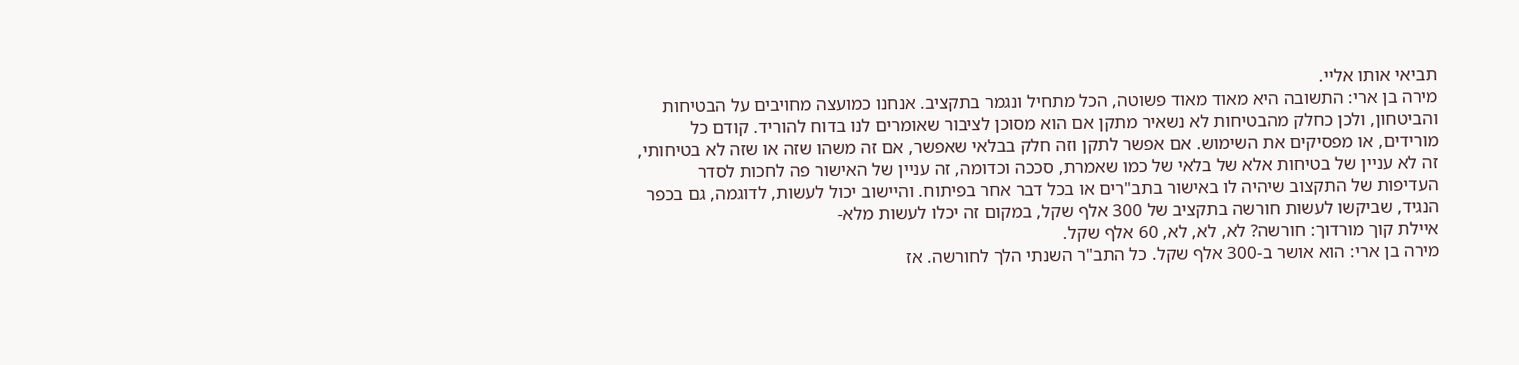תביאי אותו אליי.
מירה בן ארי: התשובה היא מאוד מאוד פשוטה, הכל מתחיל ונגמר בתקציב. אנחנו כמועצה מחויבים על הבטיחות והביטחון, ולכן כחלק מהבטיחות לא נשאיר מתקן אם הוא מסוכן לציבור שאומרים לנו בדוח להוריד. קודם כל מורידים, או מפסיקים את השימוש. אם אפשר לתקן וזה חלק בבלאי שאפשר, אם זה משהו שזה או שזה לא בטיחותי, זה לא עניין של בטיחות אלא של בלאי של כמו שאמרת, סככה וכדומה, זה עניין של האישור פה לחכות לסדר העדיפות של התקצוב שיהיה לו באישור בתב"רים או בכל דבר אחר בפיתוח. והיישוב יכול לעשות, לדוגמה, גם בכפר הנגיד, שביקשו לעשות חורשה בתקציב של 300 אלף שקל, במקום זה יכלו לעשות מלא-
איילת קוך מורדוך: חורשה? לא, לא, לא, 60 אלף שקל.
מירה בן ארי: הוא אושר ב-300 אלף שקל. כל התב"ר השנתי הלך לחורשה. אז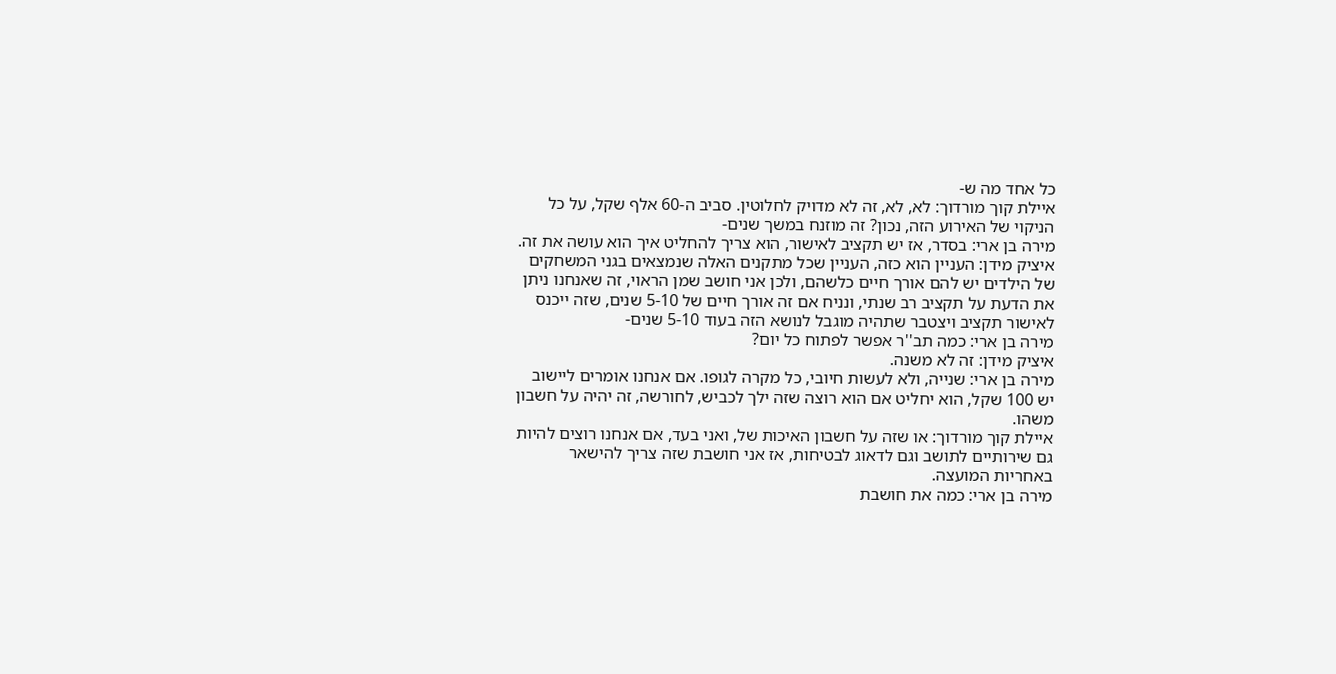כל אחד מה ש-
איילת קוך מורדוך: לא, לא, זה לא מדויק לחלוטין. סביב ה-60 אלף שקל, על כל הניקוי של האירוע הזה, נכון? זה מוזנח במשך שנים-
מירה בן ארי: בסדר, אז יש תקציב לאישור, הוא צריך להחליט איך הוא עושה את זה.
איציק מידן: העניין הוא כזה, העניין שכל מתקנים האלה שנמצאים בגני המשחקים של הילדים יש להם אורך חיים כלשהם, ולכן אני חושב שמן הראוי, זה שאנחנו ניתן את הדעת על תקציב רב שנתי, ונניח אם זה אורך חיים של 5-10 שנים, שזה ייכנס לאישור תקציב ויצטבר שתהיה מוגבל לנושא הזה בעוד 5-10 שנים-
מירה בן ארי: כמה תב''ר אפשר לפתוח כל יום?
איציק מידן: זה לא משנה.
מירה בן ארי: שנייה, ולא לעשות חיובי, כל מקרה לגופו. אם אנחנו אומרים ליישוב יש 100 שקל, הוא יחליט אם הוא רוצה שזה ילך לכביש, לחורשה, זה יהיה על חשבון משהו.
איילת קוך מורדוך: או שזה על חשבון האיכות של, ואני בעד, אם אנחנו רוצים להיות גם שירותיים לתושב וגם לדאוג לבטיחות, אז אני חושבת שזה צריך להישאר באחריות המועצה.
מירה בן ארי: כמה את חושבת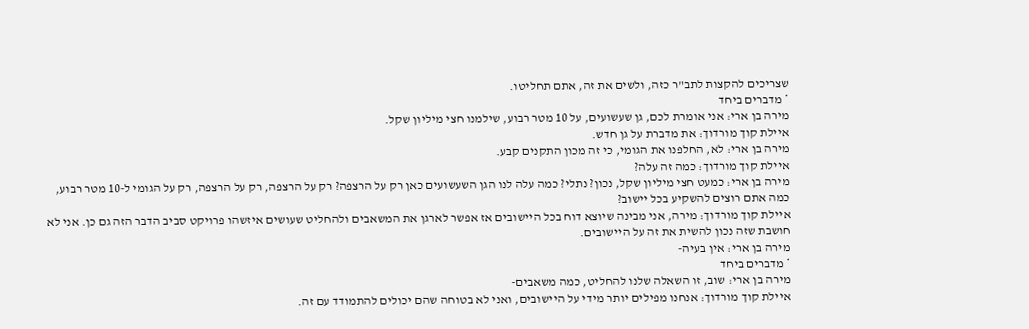שצריכים להקצות לתב"ר כזה, ולשים את זה, אתם תחליטו.
* מדברים ביחד
מירה בן ארי: אני אומרת לכם, גן שעשועים, על 10 מטר רבוע, שילמנו חצי מיליון שקל.
איילת קוך מורדוך: את מדברת על גן חדש.
מירה בן ארי: לא, החלפנו את הגומי, כי זה מכון התקנים קבע.
איילת קוך מורדוך: כמה זה עלה?
מירה בן ארי: כמעט חצי מיליון שקל, נכון? נתלי? כמה עלה לנו הגן השעשועים כאן רק על הרצפה? רק על הרצפה, רק על הרצפה, רק על הגומי ל-10 מטר רבוע, כמה אתם רוצים להשקיע בכל יישוב?
איילת קוך מורדוך: מירה, אני מבינה שיוצא דוח בכל היישובים אז אפשר לארגן את המשאבים ולהחליט שעושים איזשהו פרויקט סביב הדבר הזה גם כן. אני לא חושבת שזה נכון להשית את זה על היישובים.
מירה בן ארי: אין בעיה-
* מדברים ביחד
מירה בן ארי: שוב, זו השאלה שלנו להחליט, כמה משאבים-
איילת קוך מורדוך: אנחנו מפילים יותר מידי על היישובים, ואני לא בטוחה שהם יכולים להתמודד עם זה.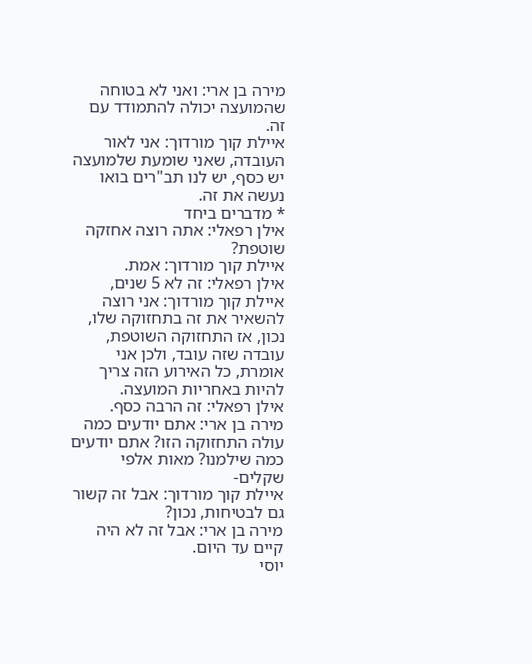מירה בן ארי: ואני לא בטוחה שהמועצה יכולה להתמודד עם זה.
איילת קוך מורדוך: אני לאור העובדה, שאני שומעת שלמועצה יש כסף, יש לנו תב"רים בואו נעשה את זה.
* מדברים ביחד
אילן רפאלי: אתה רוצה אחזקה שוטפת?
איילת קוך מורדוך: אמת.
אילן רפאלי: זה לא 5 שנים,
איילת קוך מורדוך: אני רוצה להשאיר את זה בתחזוקה שלו, נכון, אז התחזוקה השוטפת, עובדה שזה עובד, ולכן אני אומרת, כל האירוע הזה צריך להיות באחריות המועצה.
אילן רפאלי: זה הרבה כסף.
מירה בן ארי: אתם יודעים כמה עולה התחזוקה הזו? אתם יודעים כמה שילמנו? מאות אלפי שקלים-
איילת קוך מורדוך: אבל זה קשור גם לבטיחות, נכון?
מירה בן ארי: אבל זה לא היה קיים עד היום.
יוסי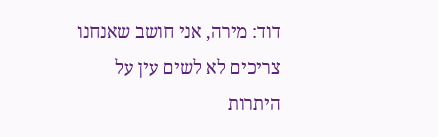דוד: מירה, אני חושב שאנחנו צריכים לא לשים עין על היתרות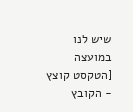שיש לנו במועצה
[הטקסט קוצץ - הקובץ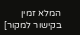המלא זמין בקישור למקור]